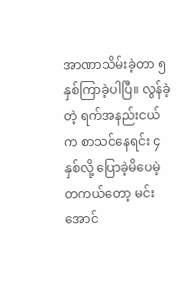အာဏာသိမ်းခဲ့တာ ၅ နှစ်ကြာခဲ့ပါပြီ။ လွန်ခဲ့တဲ့ ရက်အနည်းငယ်က စာသင်နေရင်း ၄ နှစ်လို့ ပြောခဲ့မိပေမဲ့ တကယ်တော့ မင်းအောင်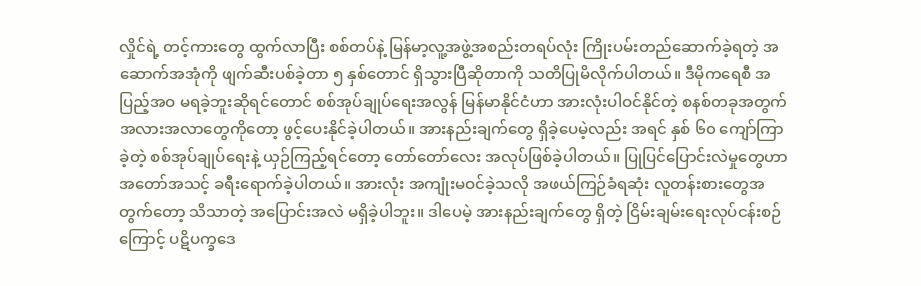လှိုင်ရဲ့ တင့်ကားတွေ ထွက်လာပြီး စစ်တပ်နဲ့ မြန်မာ့လူ့အဖွဲ့အစည်းတရပ်လုံး ကြိုးပမ်းတည်ဆောက်ခဲ့ရတဲ့ အဆောက်အအုံကို ဖျက်ဆီးပစ်ခဲ့တာ ၅ နှစ်တောင် ရှိသွားပြီဆိုတာကို သတိပြုမိလိုက်ပါတယ်။ ဒီမိုကရေစီ အပြည့်အဝ မရခဲ့ဘူးဆိုရင်တောင် စစ်အုပ်ချုပ်ရေးအလွန် မြန်မာနိုင်ငံဟာ အားလုံးပါဝင်နိုင်တဲ့ စနစ်တခုအတွက် အလားအလာတွေကိုတော့ ဖွင့်ပေးနိုင်ခဲ့ပါတယ်။ အားနည်းချက်တွေ ရှိခဲ့ပေမဲ့လည်း အရင် နှစ် ၆၀ ကျော်ကြာခဲ့တဲ့ စစ်အုပ်ချုပ်ရေးနဲ့ ယှဉ်ကြည့်ရင်တော့ တော်တော်လေး အလုပ်ဖြစ်ခဲ့ပါတယ်။ ပြုပြင်ပြောင်းလဲမှုတွေဟာ အတော်အသင့် ခရီးရောက်ခဲ့ပါတယ်။ အားလုံး အကျုံးမဝင်ခဲ့သလို အဖယ်ကြဉ်ခံရဆုံး လူတန်းစားတွေအတွက်တော့ သိသာတဲ့ အပြောင်းအလဲ မရှိခဲ့ပါဘူး။ ဒါပေမဲ့ အားနည်းချက်တွေ ရှိတဲ့ ငြိမ်းချမ်းရေးလုပ်ငန်းစဉ်ကြောင့် ပဋိပက္ခဒေ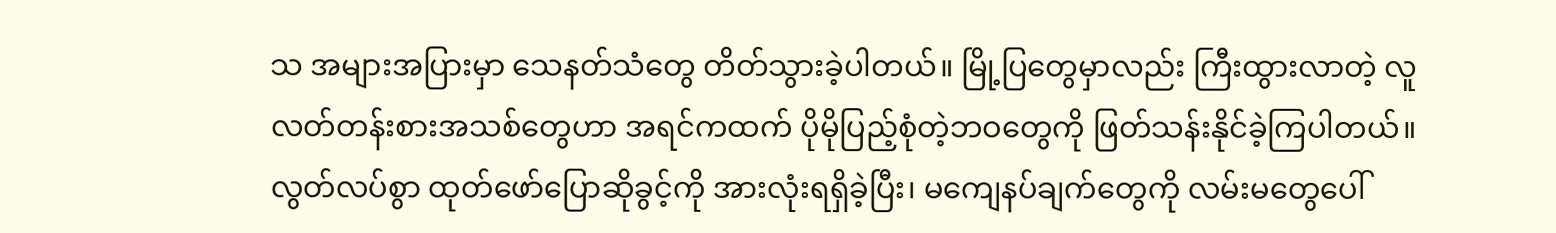သ အများအပြားမှာ သေနတ်သံတွေ တိတ်သွားခဲ့ပါတယ်။ မြို့ပြတွေမှာလည်း ကြီးထွားလာတဲ့ လူလတ်တန်းစားအသစ်တွေဟာ အရင်ကထက် ပိုမိုပြည့်စုံတဲ့ဘဝတွေကို ဖြတ်သန်းနိုင်ခဲ့ကြပါတယ်။ လွတ်လပ်စွာ ထုတ်ဖော်ပြောဆိုခွင့်ကို အားလုံးရရှိခဲ့ပြီး၊ မကျေနပ်ချက်တွေကို လမ်းမတွေပေါ်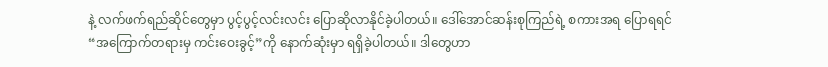နဲ့ လက်ဖက်ရည်ဆိုင်တွေမှာ ပွင့်ပွင့်လင်းလင်း ပြောဆိုလာနိုင်ခဲ့ပါတယ်။ ဒေါ်အောင်ဆန်းစုကြည်ရဲ့ စကားအရ ပြောရရင် “အကြောက်တရားမှ ကင်းဝေးခွင့်”ကို နောက်ဆုံးမှာ ရရှိခဲ့ပါတယ်။ ဒါတွေဟာ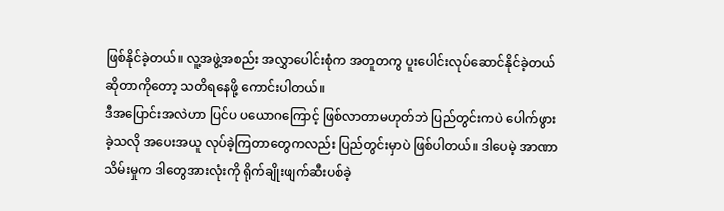ဖြစ်နိုင်ခဲ့တယ်။ လူ့အဖွဲ့အစည်း အလွှာပေါင်းစုံက အတူတကွ ပူးပေါင်းလုပ်ဆောင်နိုင်ခဲ့တယ် ဆိုတာကိုတော့ သတိရနေဖို့ ကောင်းပါတယ်။
ဒီအပြောင်းအလဲဟာ ပြင်ပ ပယောဂကြောင့် ဖြစ်လာတာမဟုတ်ဘဲ ပြည်တွင်းကပဲ ပေါက်ဖွားခဲ့သလို အပေးအယူ လုပ်ခဲ့ကြတာတွေကလည်း ပြည်တွင်းမှာပဲ ဖြစ်ပါတယ်။ ဒါပေမဲ့ အာဏာသိမ်းမှုက ဒါတွေအားလုံးကို ရိုက်ချိုးဖျက်ဆီးပစ်ခဲ့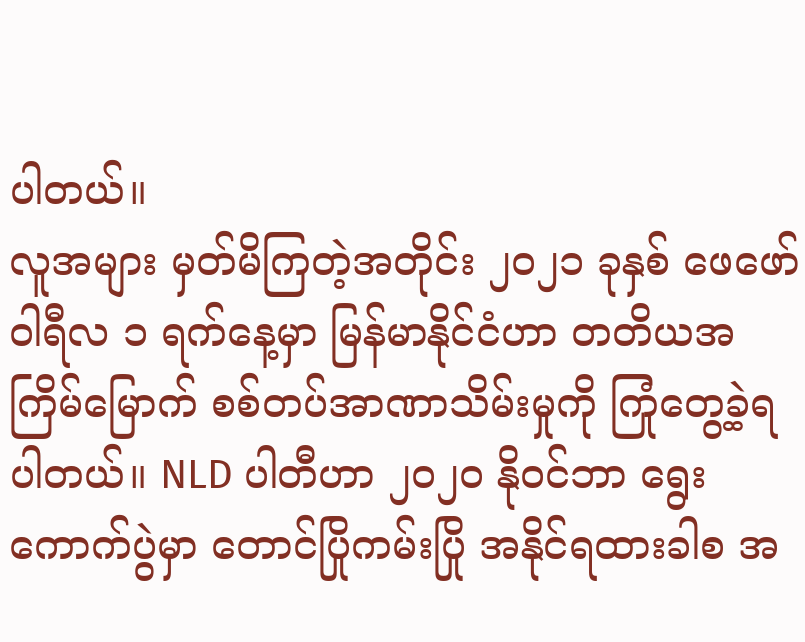ပါတယ်။
လူအများ မှတ်မိကြတဲ့အတိုင်း ၂၀၂၁ ခုနှစ် ဖေဖော်ဝါရီလ ၁ ရက်နေ့မှာ မြန်မာနိုင်ငံဟာ တတိယအကြိမ်မြောက် စစ်တပ်အာဏာသိမ်းမှုကို ကြုံတွေ့ခဲ့ရပါတယ်။ NLD ပါတီဟာ ၂၀၂၀ နိုဝင်ဘာ ရွေးကောက်ပွဲမှာ တောင်ပြိုကမ်းပြို အနိုင်ရထားခါစ အ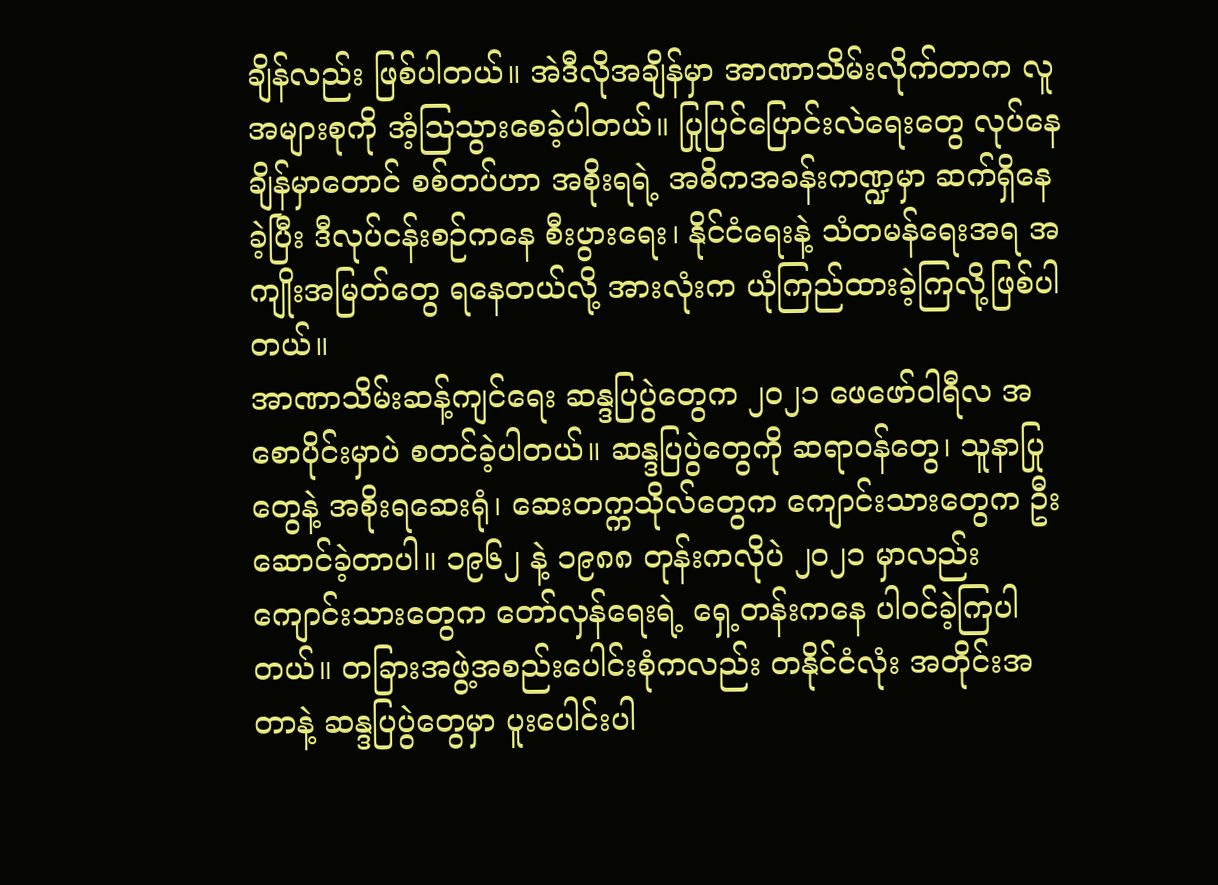ချိန်လည်း ဖြစ်ပါတယ်။ အဲဒီလိုအချိန်မှာ အာဏာသိမ်းလိုက်တာက လူအများစုကို အံ့ဩသွားစေခဲ့ပါတယ်။ ပြုပြင်ပြောင်းလဲရေးတွေ လုပ်နေချိန်မှာတောင် စစ်တပ်ဟာ အစိုးရရဲ့ အဓိကအခန်းကဏ္ဍမှာ ဆက်ရှိနေခဲ့ပြီး ဒီလုပ်ငန်းစဉ်ကနေ စီးပွားရေး၊ နိုင်ငံရေးနဲ့ သံတမန်ရေးအရ အကျိုးအမြတ်တွေ ရနေတယ်လို့ အားလုံးက ယုံကြည်ထားခဲ့ကြလို့ဖြစ်ပါတယ်။
အာဏာသိမ်းဆန့်ကျင်ရေး ဆန္ဒပြပွဲတွေက ၂၀၂၁ ဖေဖော်ဝါရီလ အစောပိုင်းမှာပဲ စတင်ခဲ့ပါတယ်။ ဆန္ဒပြပွဲတွေကို ဆရာဝန်တွေ၊ သူနာပြုတွေနဲ့ အစိုးရဆေးရုံ၊ ဆေးတက္ကသိုလ်တွေက ကျောင်းသားတွေက ဦးဆောင်ခဲ့တာပါ။ ၁၉၆၂ နဲ့ ၁၉၈၈ တုန်းကလိုပဲ ၂၀၂၁ မှာလည်း ကျောင်းသားတွေက တော်လှန်ရေးရဲ့ ရှေ့တန်းကနေ ပါဝင်ခဲ့ကြပါတယ်။ တခြားအဖွဲ့အစည်းပေါင်းစုံကလည်း တနိုင်ငံလုံး အတိုင်းအတာနဲ့ ဆန္ဒပြပွဲတွေမှာ ပူးပေါင်းပါ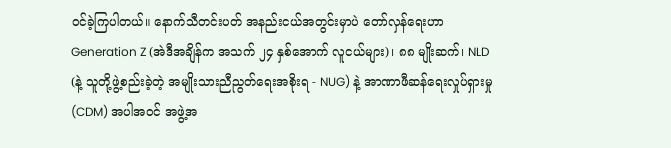ဝင်ခဲ့ကြပါတယ်။ နောက်သီတင်းပတ် အနည်းငယ်အတွင်းမှာပဲ တော်လှန်ရေးဟာ Generation Z (အဲဒီအချိန်က အသက် ၂၄ နှစ်အောက် လူငယ်များ)၊ ၈၈ မျိုးဆက်၊ NLD (နဲ့ သူတို့ဖွဲ့စည်းခဲ့တဲ့ အမျိုးသားညီညွတ်ရေးအစိုးရ - NUG) နဲ့ အာဏာဖီဆန်ရေးလှုပ်ရှားမှု (CDM) အပါအဝင် အဖွဲ့အ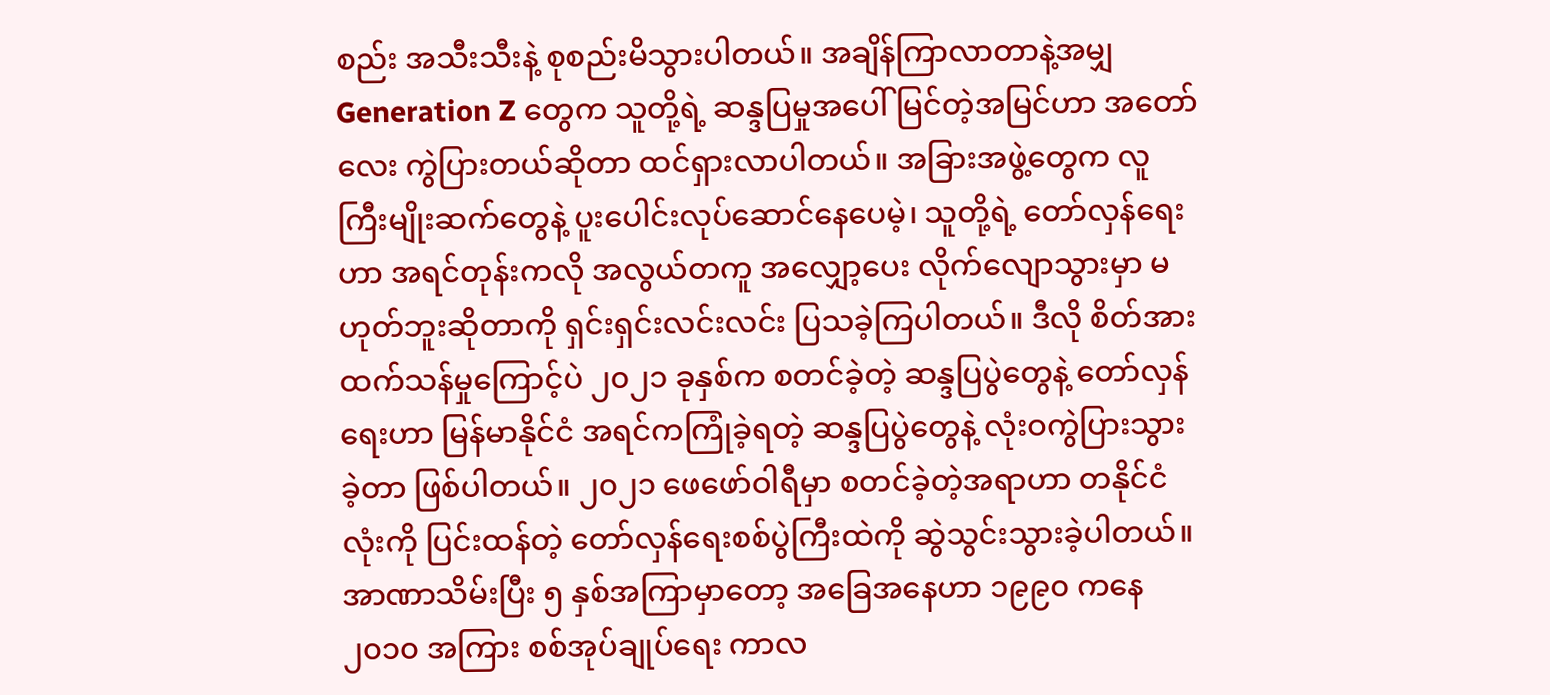စည်း အသီးသီးနဲ့ စုစည်းမိသွားပါတယ်။ အချိန်ကြာလာတာနဲ့အမျှ Generation Z တွေက သူတို့ရဲ့ ဆန္ဒပြမှုအပေါ် မြင်တဲ့အမြင်ဟာ အတော်လေး ကွဲပြားတယ်ဆိုတာ ထင်ရှားလာပါတယ်။ အခြားအဖွဲ့တွေက လူကြီးမျိုးဆက်တွေနဲ့ ပူးပေါင်းလုပ်ဆောင်နေပေမဲ့၊ သူတို့ရဲ့ တော်လှန်ရေးဟာ အရင်တုန်းကလို အလွယ်တကူ အလျှော့ပေး လိုက်လျောသွားမှာ မဟုတ်ဘူးဆိုတာကို ရှင်းရှင်းလင်းလင်း ပြသခဲ့ကြပါတယ်။ ဒီလို စိတ်အားထက်သန်မှုကြောင့်ပဲ ၂၀၂၁ ခုနှစ်က စတင်ခဲ့တဲ့ ဆန္ဒပြပွဲတွေနဲ့ တော်လှန်ရေးဟာ မြန်မာနိုင်ငံ အရင်ကကြုံခဲ့ရတဲ့ ဆန္ဒပြပွဲတွေနဲ့ လုံးဝကွဲပြားသွားခဲ့တာ ဖြစ်ပါတယ်။ ၂၀၂၁ ဖေဖော်ဝါရီမှာ စတင်ခဲ့တဲ့အရာဟာ တနိုင်ငံလုံးကို ပြင်းထန်တဲ့ တော်လှန်ရေးစစ်ပွဲကြီးထဲကို ဆွဲသွင်းသွားခဲ့ပါတယ်။
အာဏာသိမ်းပြီး ၅ နှစ်အကြာမှာတော့ အခြေအနေဟာ ၁၉၉၀ ကနေ ၂၀၁၀ အကြား စစ်အုပ်ချုပ်ရေး ကာလ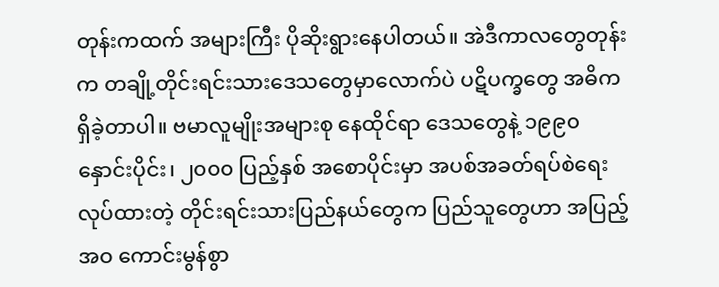တုန်းကထက် အများကြီး ပိုဆိုးရွားနေပါတယ်။ အဲဒီကာလတွေတုန်းက တချို့တိုင်းရင်းသားဒေသတွေမှာလောက်ပဲ ပဋိပက္ခတွေ အဓိကရှိခဲ့တာပါ။ ဗမာလူမျိုးအများစု နေထိုင်ရာ ဒေသတွေနဲ့ ၁၉၉၀ နှောင်းပိုင်း၊ ၂၀၀၀ ပြည့်နှစ် အစောပိုင်းမှာ အပစ်အခတ်ရပ်စဲရေး လုပ်ထားတဲ့ တိုင်းရင်းသားပြည်နယ်တွေက ပြည်သူတွေဟာ အပြည့်အဝ ကောင်းမွန်စွာ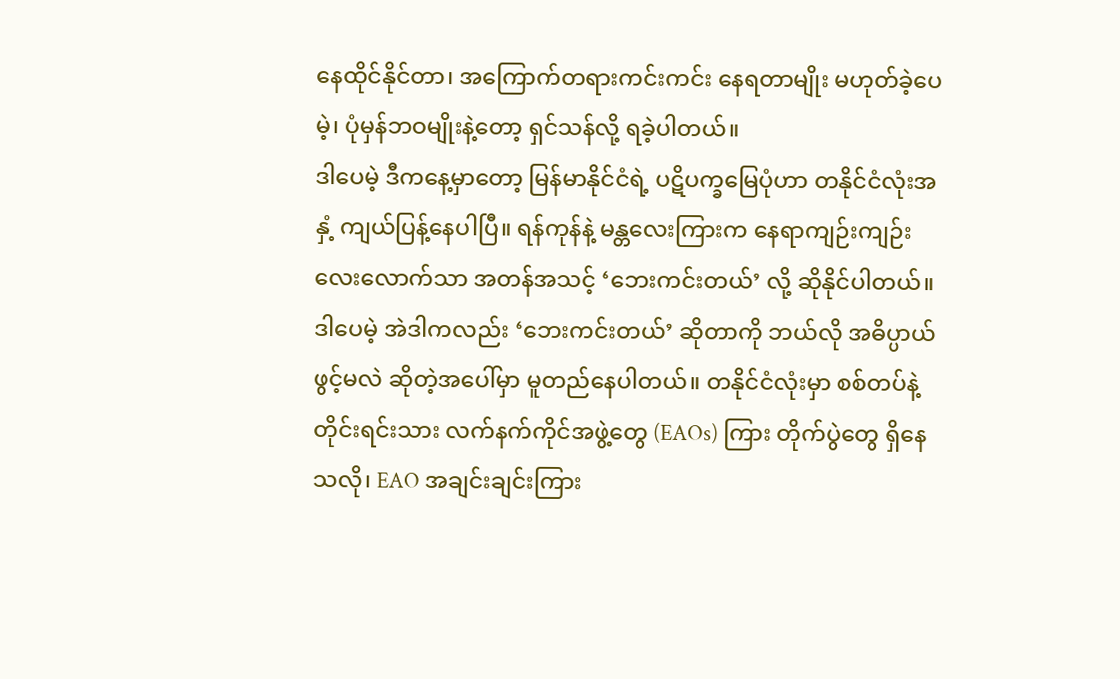နေထိုင်နိုင်တာ၊ အကြောက်တရားကင်းကင်း နေရတာမျိုး မဟုတ်ခဲ့ပေမဲ့၊ ပုံမှန်ဘဝမျိုးနဲ့တော့ ရှင်သန်လို့ ရခဲ့ပါတယ်။
ဒါပေမဲ့ ဒီကနေ့မှာတော့ မြန်မာနိုင်ငံရဲ့ ပဋိပက္ခမြေပုံဟာ တနိုင်ငံလုံးအနှံ့ ကျယ်ပြန့်နေပါပြီ။ ရန်ကုန်နဲ့ မန္တလေးကြားက နေရာကျဉ်းကျဉ်းလေးလောက်သာ အတန်အသင့် ‘ဘေးကင်းတယ်’ လို့ ဆိုနိုင်ပါတယ်။ ဒါပေမဲ့ အဲဒါကလည်း ‘ဘေးကင်းတယ်’ ဆိုတာကို ဘယ်လို အဓိပ္ပာယ်ဖွင့်မလဲ ဆိုတဲ့အပေါ်မှာ မူတည်နေပါတယ်။ တနိုင်ငံလုံးမှာ စစ်တပ်နဲ့ တိုင်းရင်းသား လက်နက်ကိုင်အဖွဲ့တွေ (EAOs) ကြား တိုက်ပွဲတွေ ရှိနေသလို၊ EAO အချင်းချင်းကြား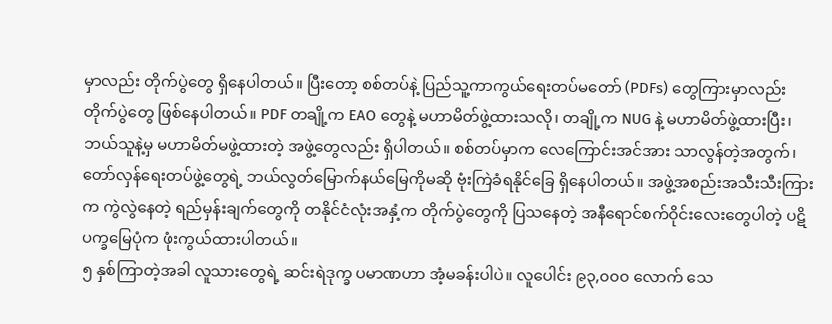မှာလည်း တိုက်ပွဲတွေ ရှိနေပါတယ်။ ပြီးတော့ စစ်တပ်နဲ့ ပြည်သူ့ကာကွယ်ရေးတပ်မတော် (PDFs) တွေကြားမှာလည်း တိုက်ပွဲတွေ ဖြစ်နေပါတယ်။ PDF တချို့က EAO တွေနဲ့ မဟာမိတ်ဖွဲ့ထားသလို၊ တချို့က NUG နဲ့ မဟာမိတ်ဖွဲ့ထားပြီး၊ ဘယ်သူနဲ့မှ မဟာမိတ်မဖွဲ့ထားတဲ့ အဖွဲ့တွေလည်း ရှိပါတယ်။ စစ်တပ်မှာက လေကြောင်းအင်အား သာလွန်တဲ့အတွက်၊ တော်လှန်ရေးတပ်ဖွဲ့တွေရဲ့ ဘယ်လွတ်မြောက်နယ်မြေကိုမဆို ဗုံးကြဲခံရနိုင်ခြေ ရှိနေပါတယ်။ အဖွဲ့အစည်းအသီးသီးကြားက ကွဲလွဲနေတဲ့ ရည်မှန်းချက်တွေကို တနိုင်ငံလုံးအနှံ့က တိုက်ပွဲတွေကို ပြသနေတဲ့ အနီရောင်စက်ဝိုင်းလေးတွေပါတဲ့ ပဋိပက္ခမြေပုံက ဖုံးကွယ်ထားပါတယ်။
၅ နှစ်ကြာတဲ့အခါ လူသားတွေရဲ့ ဆင်းရဲဒုက္ခ ပမာဏဟာ အံ့မခန်းပါပဲ။ လူပေါင်း ၉၃,၀၀၀ လောက် သေ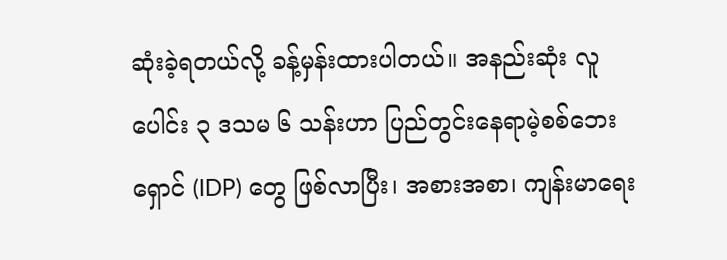ဆုံးခဲ့ရတယ်လို့ ခန့်မှန်းထားပါတယ်။ အနည်းဆုံး လူပေါင်း ၃ ဒသမ ၆ သန်းဟာ ပြည်တွင်းနေရာမဲ့စစ်ဘေးရှောင် (IDP) တွေ ဖြစ်လာပြီး၊ အစားအစာ၊ ကျန်းမာရေး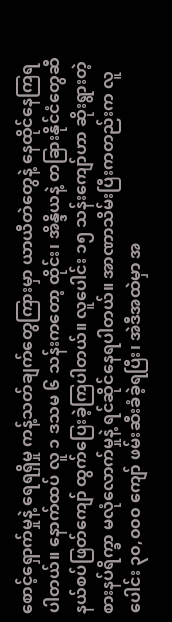စောင့်ရှောက်မှုနဲ့ ရေရရှိမှု ကန့်သတ်ချက်တွေကြားမှာ ယာယီတဲတွေနဲ့ နေထိုင်နေကြရပါတယ်။ နောက်ထပ် လူ ၁ ဒသမ ၆ သန်းကတော့ ထိုင်း၊ အိန္ဒိယနဲ့ တခြားနိုင်ငံတွေဆီ နယ်စပ်ဖြတ်ကျော် ထွက်ပြေးခဲ့ကြပါတယ်။ လူပေါင်း ၁၅ သန်းကျော်ဟာ ဆိုးရွားတဲ့ စားနပ်ရိက္ခာ မလုံလောက်မှုနဲ့ ရင်ဆိုင်နေရပါတယ်။ အာဏာသိမ်းပြီးကတည်းက လူပေါင်း ၃၀,၀၀၀ ကျော် ဖမ်းဆီးခံခဲ့ရပြီး၊ အဲဒီအထဲမှာ အ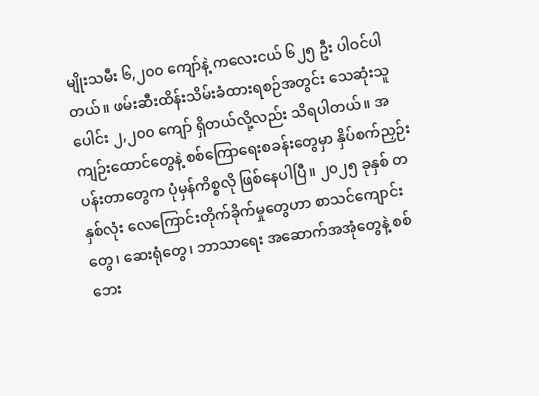မျိုးသမီး ၆,၂၀၀ ကျော်နဲ့ ကလေးငယ် ၆၂၅ ဦး ပါဝင်ပါတယ်။ ဖမ်းဆီးထိန်းသိမ်းခံထားရစဉ်အတွင်း သေဆုံးသူပေါင်း ၂,၂၀၀ ကျော် ရှိတယ်လို့လည်း သိရပါတယ်။ အကျဉ်းထောင်တွေနဲ့ စစ်ကြောရေးစခန်းတွေမှာ နှိပ်စက်ညှဉ်းပန်းတာတွေက ပုံမှန်ကိစ္စလို ဖြစ်နေပါပြီ။ ၂၀၂၅ ခုနှစ် တနှစ်လုံး လေကြောင်းတိုက်ခိုက်မှုတွေဟာ စာသင်ကျောင်းတွေ၊ ဆေးရုံတွေ၊ ဘာသာရေး အဆောက်အအုံတွေနဲ့ စစ်ဘေး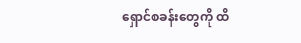ရှောင်စခန်းတွေကို ထိ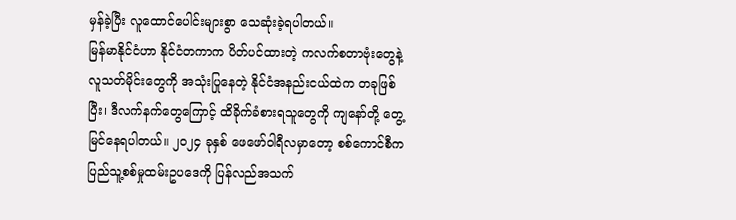မှန်ခဲ့ပြီး လူထောင်ပေါင်းများစွာ သေဆုံးခဲ့ရပါတယ်။
မြန်မာနိုင်ငံဟာ နိုင်ငံတကာက ပိတ်ပင်ထားတဲ့ ကလက်စတာဗုံးတွေနဲ့ လူသတ်မိုင်းတွေကို အသုံးပြုနေတဲ့ နိုင်ငံအနည်းငယ်ထဲက တခုဖြစ်ပြီး၊ ဒီလက်နက်တွေကြောင့် ထိခိုက်ခံစားရသူတွေကို ကျနော်တို့ တွေ့မြင်နေရပါတယ်။ ၂၀၂၄ ခုနှစ် ဖေဖော်ဝါရီလမှာတော့ စစ်ကောင်စီက ပြည်သူ့စစ်မှုထမ်းဥပဒေကို ပြန်လည်အသက်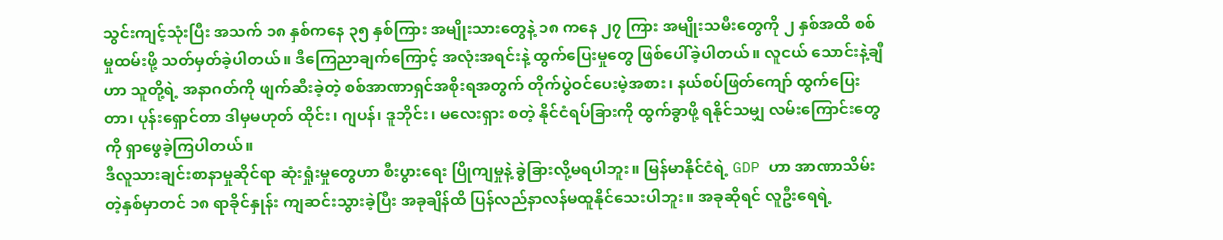သွင်းကျင့်သုံးပြီး အသက် ၁၈ နှစ်ကနေ ၃၅ နှစ်ကြား အမျိုးသားတွေနဲ့ ၁၈ ကနေ ၂၇ ကြား အမျိုးသမီးတွေကို ၂ နှစ်အထိ စစ်မှုထမ်းဖို့ သတ်မှတ်ခဲ့ပါတယ်။ ဒီကြေညာချက်ကြောင့် အလုံးအရင်းနဲ့ ထွက်ပြေးမှုတွေ ဖြစ်ပေါ်ခဲ့ပါတယ်။ လူငယ် သောင်းနဲ့ချီဟာ သူတို့ရဲ့ အနာဂတ်ကို ဖျက်ဆီးခဲ့တဲ့ စစ်အာဏာရှင်အစိုးရအတွက် တိုက်ပွဲဝင်ပေးမဲ့အစား၊ နယ်စပ်ဖြတ်ကျော် ထွက်ပြေးတာ၊ ပုန်းရှောင်တာ ဒါမှမဟုတ် ထိုင်း၊ ဂျပန်၊ ဒူဘိုင်း၊ မလေးရှား စတဲ့ နိုင်ငံရပ်ခြားကို ထွက်ခွာဖို့ ရနိုင်သမျှ လမ်းကြောင်းတွေကို ရှာဖွေခဲ့ကြပါတယ်။
ဒီလူသားချင်းစာနာမှုဆိုင်ရာ ဆုံးရှုံးမှုတွေဟာ စီးပွားရေး ပြိုကျမှုနဲ့ ခွဲခြားလို့မရပါဘူး။ မြန်မာနိုင်ငံရဲ့ GDP ဟာ အာဏာသိမ်းတဲ့နှစ်မှာတင် ၁၈ ရာခိုင်နှုန်း ကျဆင်းသွားခဲ့ပြီး အခုချိန်ထိ ပြန်လည်နာလန်မထူနိုင်သေးပါဘူး။ အခုဆိုရင် လူဦးရေရဲ့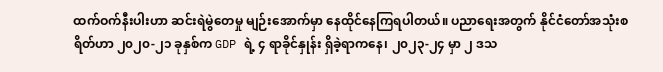ထက်ဝက်နီးပါးဟာ ဆင်းရဲမွဲတေမှု မျဉ်းအောက်မှာ နေထိုင်နေကြရပါတယ်။ ပညာရေးအတွက် နိုင်ငံတော်အသုံးစရိတ်ဟာ ၂၀၂၀-၂၁ ခုနှစ်က GDP ရဲ့ ၄ ရာခိုင်နှုန်း ရှိခဲ့ရာကနေ၊ ၂၀၂၃-၂၄ မှာ ၂ ဒသ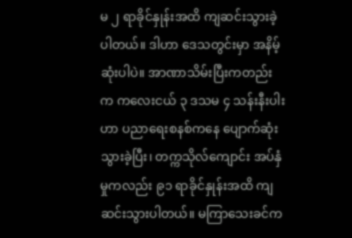မ ၂ ရာခိုင်နှုန်းအထိ ကျဆင်းသွားခဲ့ပါတယ်။ ဒါဟာ ဒေသတွင်းမှာ အနိမ့်ဆုံးပါပဲ။ အာဏာသိမ်းပြီးကတည်းက ကလေးငယ် ၃ ဒသမ ၄ သန်းနီးပါးဟာ ပညာရေးစနစ်ကနေ ပျောက်ဆုံးသွားခဲ့ပြီး၊ တက္ကသိုလ်ကျောင်း အပ်နှံမှုကလည်း ၉၁ ရာခိုင်နှုန်းအထိ ကျဆင်းသွားပါတယ်။ မကြာသေးခင်က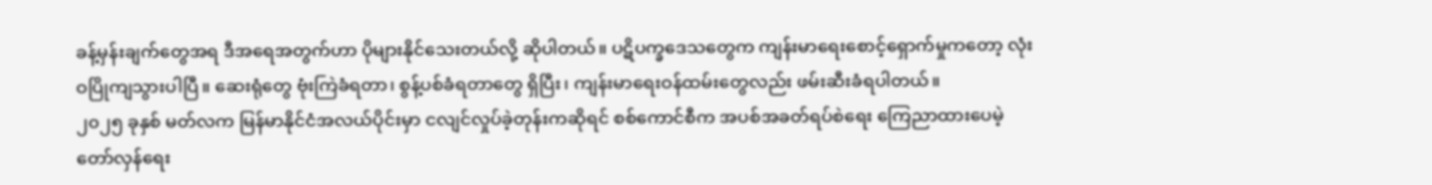ခန့်မှန်းချက်တွေအရ ဒီအရေအတွက်ဟာ ပိုများနိုင်သေးတယ်လို့ ဆိုပါတယ်။ ပဋိပက္ခဒေသတွေက ကျန်းမာရေးစောင့်ရှောက်မှုကတော့ လုံးဝပြိုကျသွားပါပြီ။ ဆေးရုံတွေ ဗုံးကြဲခံရတာ၊ စွန့်ပစ်ခံရတာတွေ ရှိပြီး၊ ကျန်းမာရေးဝန်ထမ်းတွေလည်း ဖမ်းဆီးခံရပါတယ်။
၂၀၂၅ ခုနှစ် မတ်လက မြန်မာနိုင်ငံအလယ်ပိုင်းမှာ ငလျင်လှုပ်ခဲ့တုန်းကဆိုရင် စစ်ကောင်စီက အပစ်အခတ်ရပ်စဲရေး ကြေညာထားပေမဲ့ တော်လှန်ရေး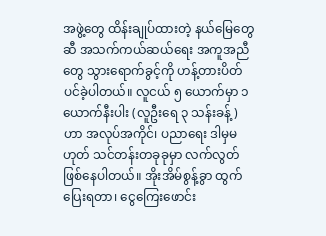အဖွဲ့တွေ ထိန်းချုပ်ထားတဲ့ နယ်မြေတွေဆီ အသက်ကယ်ဆယ်ရေး အကူအညီတွေ သွားရောက်ခွင့်ကို ဟန့်တားပိတ်ပင်ခဲ့ပါတယ်။ လူငယ် ၅ ယောက်မှာ ၁ ယောက်နီးပါး (လူဦးရေ ၃ သန်းခန့်) ဟာ အလုပ်အကိုင်၊ ပညာရေး ဒါမှမဟုတ် သင်တန်းတခုခုမှာ လက်လွတ်ဖြစ်နေပါတယ်။ အိုးအိမ်စွန့်ခွာ ထွက်ပြေးရတာ၊ ငွေကြေးဖောင်း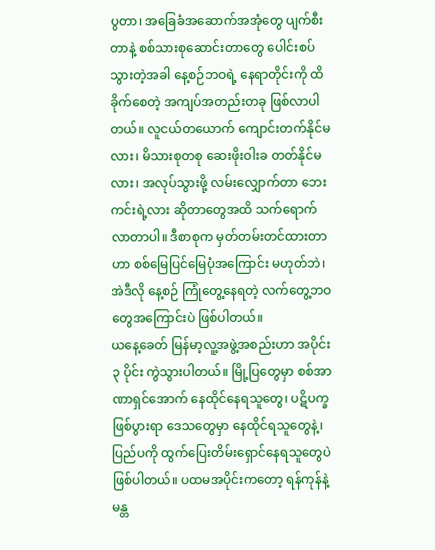ပွတာ၊ အခြေခံအဆောက်အအုံတွေ ပျက်စီးတာနဲ့ စစ်သားစုဆောင်းတာတွေ ပေါင်းစပ်သွားတဲ့အခါ နေ့စဉ်ဘဝရဲ့ နေရာတိုင်းကို ထိခိုက်စေတဲ့ အကျပ်အတည်းတခု ဖြစ်လာပါတယ်။ လူငယ်တယောက် ကျောင်းတက်နိုင်မလား၊ မိသားစုတစု ဆေးဖိုးဝါးခ တတ်နိုင်မလား၊ အလုပ်သွားဖို့ လမ်းလျှောက်တာ ဘေးကင်းရဲ့လား ဆိုတာတွေအထိ သက်ရောက်လာတာပါ။ ဒီစာစုက မှတ်တမ်းတင်ထားတာဟာ စစ်မြေပြင်မြေပုံအကြောင်း မဟုတ်ဘဲ၊ အဲဒီလို နေ့စဉ် ကြုံတွေ့နေရတဲ့ လက်တွေ့ဘဝတွေအကြောင်းပဲ ဖြစ်ပါတယ်။
ယနေ့ခေတ် မြန်မာ့လူ့အဖွဲ့အစည်းဟာ အပိုင်း ၃ ပိုင်း ကွဲသွားပါတယ်။ မြို့ပြတွေမှာ စစ်အာဏာရှင်အောက် နေထိုင်နေရသူတွေ၊ ပဋိပက္ခဖြစ်ပွားရာ ဒေသတွေမှာ နေထိုင်ရသူတွေနဲ့၊ ပြည်ပကို ထွက်ပြေးတိမ်းရှောင်နေရသူတွေပဲ ဖြစ်ပါတယ်။ ပထမအပိုင်းကတော့ ရန်ကုန်နဲ့ မန္တ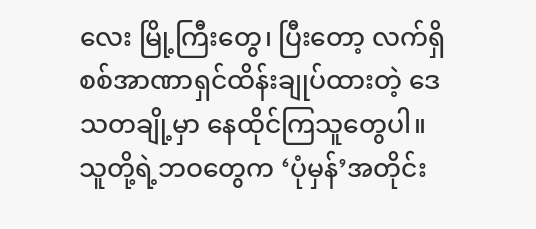လေး မြို့ကြီးတွေ၊ ပြီးတော့ လက်ရှိ စစ်အာဏာရှင်ထိန်းချုပ်ထားတဲ့ ဒေသတချို့မှာ နေထိုင်ကြသူတွေပါ။ သူတို့ရဲ့ဘဝတွေက ‘ပုံမှန်’အတိုင်း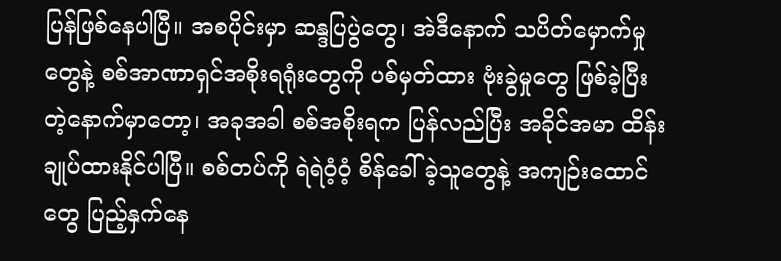ပြန်ဖြစ်နေပါပြီ။ အစပိုင်းမှာ ဆန္ဒပြပွဲတွေ၊ အဲဒီနောက် သပိတ်မှောက်မှုတွေနဲ့ စစ်အာဏာရှင်အစိုးရရုံးတွေကို ပစ်မှတ်ထား ဗုံးခွဲမှုတွေ ဖြစ်ခဲ့ပြီးတဲ့နောက်မှာတော့၊ အခုအခါ စစ်အစိုးရက ပြန်လည်ပြီး အခိုင်အမာ ထိန်းချုပ်ထားနိုင်ပါပြီ။ စစ်တပ်ကို ရဲရဲဝံ့ဝံ့ စိန်ခေါ်ခဲ့သူတွေနဲ့ အကျဉ်းထောင်တွေ ပြည့်နှက်နေ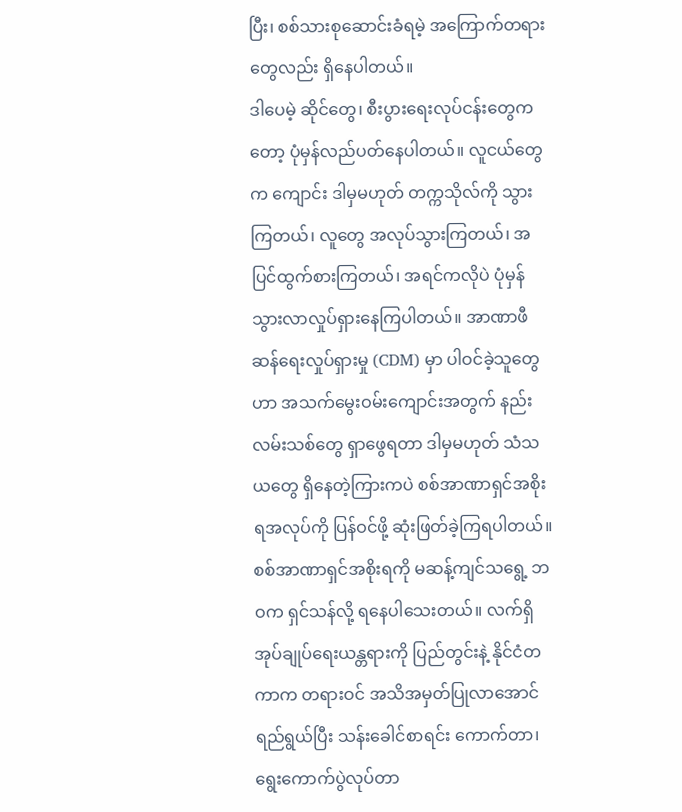ပြီး၊ စစ်သားစုဆောင်းခံရမဲ့ အကြောက်တရားတွေလည်း ရှိနေပါတယ်။
ဒါပေမဲ့ ဆိုင်တွေ၊ စီးပွားရေးလုပ်ငန်းတွေကတော့ ပုံမှန်လည်ပတ်နေပါတယ်။ လူငယ်တွေက ကျောင်း ဒါမှမဟုတ် တက္ကသိုလ်ကို သွားကြတယ်၊ လူတွေ အလုပ်သွားကြတယ်၊ အပြင်ထွက်စားကြတယ်၊ အရင်ကလိုပဲ ပုံမှန် သွားလာလှုပ်ရှားနေကြပါတယ်။ အာဏာဖီဆန်ရေးလှုပ်ရှားမှု (CDM) မှာ ပါဝင်ခဲ့သူတွေဟာ အသက်မွေးဝမ်းကျောင်းအတွက် နည်းလမ်းသစ်တွေ ရှာဖွေရတာ ဒါမှမဟုတ် သံသယတွေ ရှိနေတဲ့ကြားကပဲ စစ်အာဏာရှင်အစိုးရအလုပ်ကို ပြန်ဝင်ဖို့ ဆုံးဖြတ်ခဲ့ကြရပါတယ်။ စစ်အာဏာရှင်အစိုးရကို မဆန့်ကျင်သရွေ့ ဘဝက ရှင်သန်လို့ ရနေပါသေးတယ်။ လက်ရှိ အုပ်ချုပ်ရေးယန္တရားကို ပြည်တွင်းနဲ့ နိုင်ငံတကာက တရားဝင် အသိအမှတ်ပြုလာအောင် ရည်ရွယ်ပြီး သန်းခေါင်စာရင်း ကောက်တာ၊ ရွေးကောက်ပွဲလုပ်တာ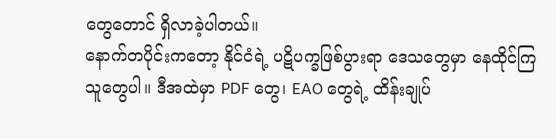တွေတောင် ရှိလာခဲ့ပါတယ်။
နောက်တပိုင်းကတော့ နိုင်ငံရဲ့ ပဋိပက္ခဖြစ်ပွားရာ ဒေသတွေမှာ နေထိုင်ကြသူတွေပါ။ ဒီအထဲမှာ PDF တွေ၊ EAO တွေရဲ့ ထိန်းချုပ်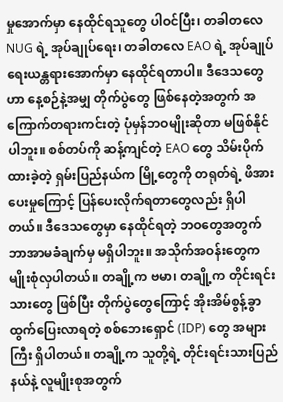မှုအောက်မှာ နေထိုင်ရသူတွေ ပါဝင်ပြီး၊ တခါတလေ NUG ရဲ့ အုပ်ချုပ်ရေး၊ တခါတလေ EAO ရဲ့ အုပ်ချုပ်ရေးယန္တရားအောက်မှာ နေထိုင်ရတာပါ။ ဒီဒေသတွေဟာ နေ့စဉ်နဲ့အမျှ တိုက်ပွဲတွေ ဖြစ်နေတဲ့အတွက် အကြောက်တရားကင်းတဲ့ ပုံမှန်ဘဝမျိုးဆိုတာ မဖြစ်နိုင်ပါဘူး။ စစ်တပ်ကို ဆန့်ကျင်တဲ့ EAO တွေ သိမ်းပိုက်ထားခဲ့တဲ့ ရှမ်းပြည်နယ်က မြို့တွေကို တရုတ်ရဲ့ ဖိအားပေးမှုကြောင့် ပြန်ပေးလိုက်ရတာတွေလည်း ရှိပါတယ်။ ဒီဒေသတွေမှာ နေထိုင်ရတဲ့ ဘဝတွေအတွက် ဘာအာမခံချက်မှ မရှိပါဘူး။ အသိုက်အဝန်းတွေက မျိုးစုံလှပါတယ်။ တချို့က ဗမာ၊ တချို့က တိုင်းရင်းသားတွေ ဖြစ်ပြီး တိုက်ပွဲတွေကြောင့် အိုးအိမ်စွန့်ခွာ ထွက်ပြေးလာရတဲ့ စစ်ဘေးရှောင် (IDP) တွေ အများကြီး ရှိပါတယ်။ တချို့က သူတို့ရဲ့ တိုင်းရင်းသားပြည်နယ်နဲ့ လူမျိုးစုအတွက်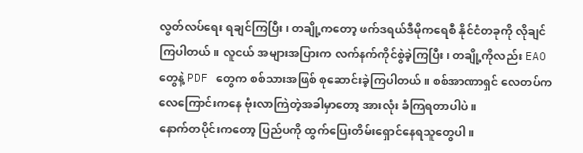လွတ်လပ်ရေး ရချင်ကြပြီး၊ တချို့ကတော့ ဖက်ဒရယ်ဒီမိုကရေစီ နိုင်ငံတခုကို လိုချင်ကြပါတယ်။ လူငယ် အများအပြားက လက်နက်ကိုင်စွဲခဲ့ကြပြီး၊ တချို့ကိုလည်း EAO တွေနဲ့ PDF တွေက စစ်သားအဖြစ် စုဆောင်းခဲ့ကြပါတယ်။ စစ်အာဏာရှင် လေတပ်က လေကြောင်းကနေ ဗုံးလာကြဲတဲ့အခါမှာတော့ အားလုံး ခံကြရတာပါပဲ။
နောက်တပိုင်းကတော့ ပြည်ပကို ထွက်ပြေးတိမ်းရှောင်နေရသူတွေပါ။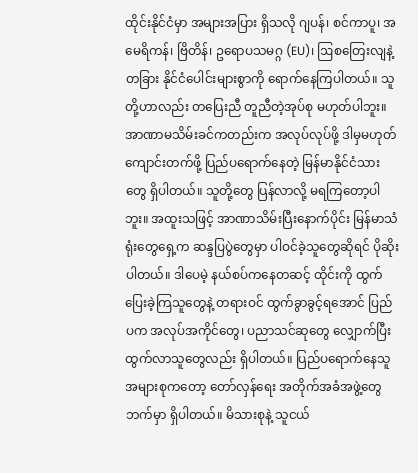ထိုင်းနိုင်ငံမှာ အများအပြား ရှိသလို ဂျပန်၊ စင်ကာပူ၊ အမေရိကန်၊ ဗြိတိန်၊ ဥရောပသမဂ္ဂ (EU)၊ ဩစတြေးလျနဲ့ တခြား နိုင်ငံပေါင်းများစွာကို ရောက်နေကြပါတယ်။ သူတို့ဟာလည်း တပြေးညီ တူညီတဲ့အုပ်စု မဟုတ်ပါဘူး။ အာဏာမသိမ်းခင်ကတည်းက အလုပ်လုပ်ဖို့ ဒါမှမဟုတ် ကျောင်းတက်ဖို့ ပြည်ပရောက်နေတဲ့ မြန်မာနိုင်ငံသားတွေ ရှိပါတယ်။ သူတို့တွေ ပြန်လာလို့ မရကြတော့ပါဘူး။ အထူးသဖြင့် အာဏာသိမ်းပြီးနောက်ပိုင်း မြန်မာသံရုံးတွေရှေ့က ဆန္ဒပြပွဲတွေမှာ ပါဝင်ခဲ့သူတွေဆိုရင် ပိုဆိုးပါတယ်။ ဒါပေမဲ့ နယ်စပ်ကနေတဆင့် ထိုင်းကို ထွက်ပြေးခဲ့ကြသူတွေနဲ့ တရားဝင် ထွက်ခွာခွင့်ရအောင် ပြည်ပက အလုပ်အကိုင်တွေ၊ ပညာသင်ဆုတွေ လျှောက်ပြီး ထွက်လာသူတွေလည်း ရှိပါတယ်။ ပြည်ပရောက်နေသူ အများစုကတော့ တော်လှန်ရေး အတိုက်အခံအဖွဲ့တွေဘက်မှာ ရှိပါတယ်။ မိသားစုနဲ့ သူငယ်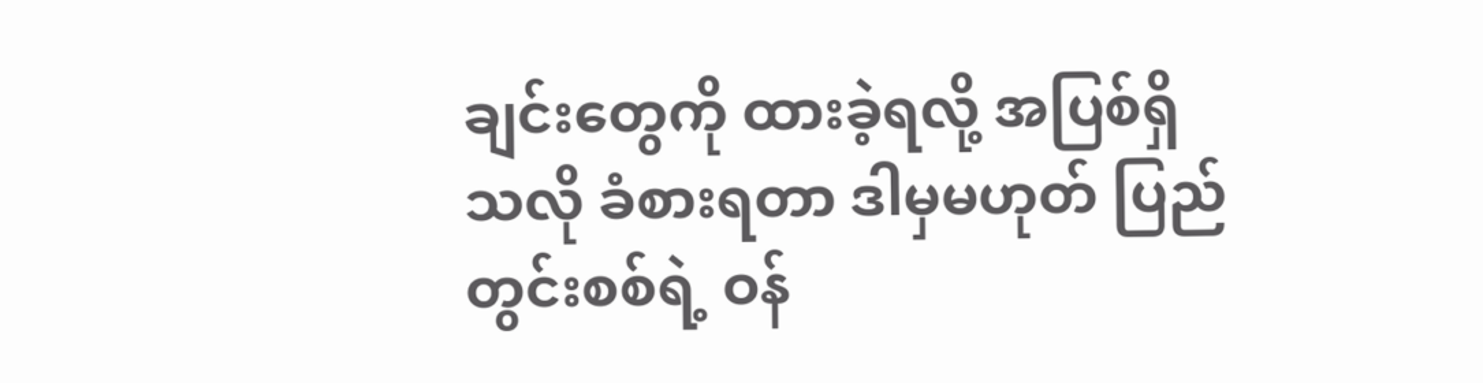ချင်းတွေကို ထားခဲ့ရလို့ အပြစ်ရှိသလို ခံစားရတာ ဒါမှမဟုတ် ပြည်တွင်းစစ်ရဲ့ ဝန်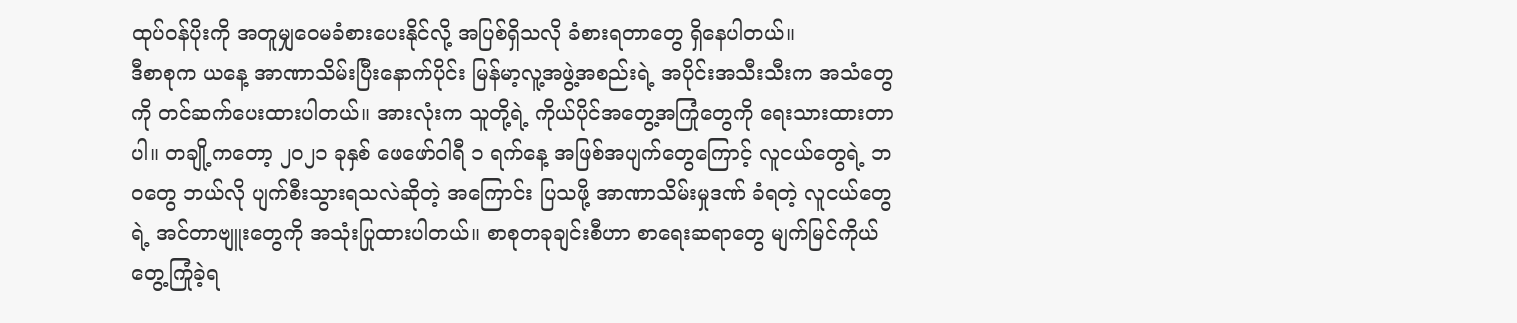ထုပ်ဝန်ပိုးကို အတူမျှဝေမခံစားပေးနိုင်လို့ အပြစ်ရှိသလို ခံစားရတာတွေ ရှိနေပါတယ်။
ဒီစာစုက ယနေ့ အာဏာသိမ်းပြီးနောက်ပိုင်း မြန်မာ့လူ့အဖွဲ့အစည်းရဲ့ အပိုင်းအသီးသီးက အသံတွေကို တင်ဆက်ပေးထားပါတယ်။ အားလုံးက သူတို့ရဲ့ ကိုယ်ပိုင်အတွေ့အကြုံတွေကို ရေးသားထားတာပါ။ တချို့ကတော့ ၂၀၂၁ ခုနှစ် ဖေဖော်ဝါရီ ၁ ရက်နေ့ အဖြစ်အပျက်တွေကြောင့် လူငယ်တွေရဲ့ ဘဝတွေ ဘယ်လို ပျက်စီးသွားရသလဲဆိုတဲ့ အကြောင်း ပြသဖို့ အာဏာသိမ်းမှုဒဏ် ခံရတဲ့ လူငယ်တွေရဲ့ အင်တာဗျူးတွေကို အသုံးပြုထားပါတယ်။ စာစုတခုချင်းစီဟာ စာရေးဆရာတွေ မျက်မြင်ကိုယ်တွေ့ကြုံခဲ့ရ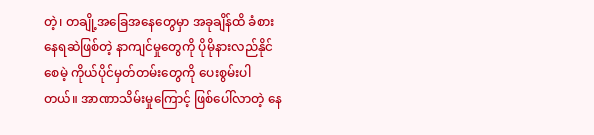တဲ့၊ တချို့အခြေအနေတွေမှာ အခုချိန်ထိ ခံစားနေရဆဲဖြစ်တဲ့ နာကျင်မှုတွေကို ပိုမိုနားလည်နိုင်စေမဲ့ ကိုယ်ပိုင်မှတ်တမ်းတွေကို ပေးစွမ်းပါတယ်။ အာဏာသိမ်းမှုကြောင့် ဖြစ်ပေါ်လာတဲ့ နေ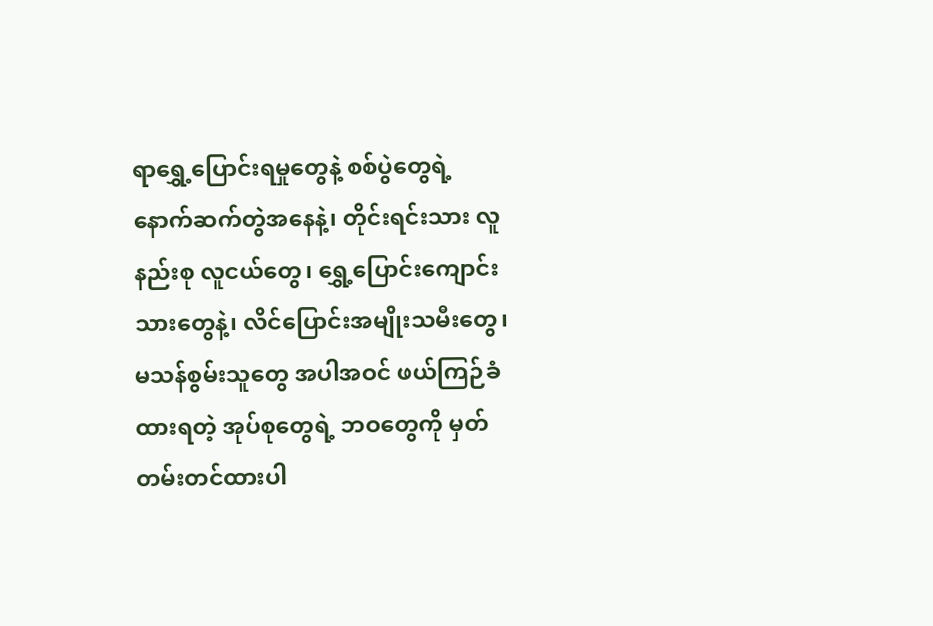ရာရွှေ့ပြောင်းရမှုတွေနဲ့ စစ်ပွဲတွေရဲ့ နောက်ဆက်တွဲအနေနဲ့၊ တိုင်းရင်းသား လူနည်းစု လူငယ်တွေ၊ ရွှေ့ပြောင်းကျောင်းသားတွေနဲ့၊ လိင်ပြောင်းအမျိုးသမီးတွေ၊ မသန်စွမ်းသူတွေ အပါအဝင် ဖယ်ကြဉ်ခံထားရတဲ့ အုပ်စုတွေရဲ့ ဘဝတွေကို မှတ်တမ်းတင်ထားပါ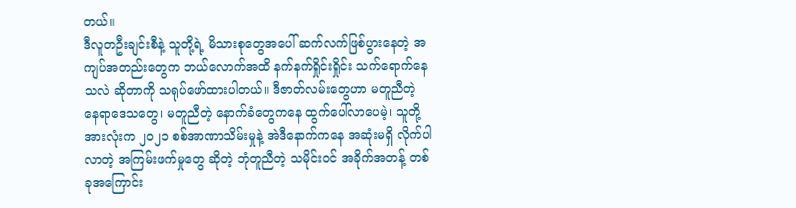တယ်။
ဒီလူတဦးချင်းစီနဲ့ သူတို့ရဲ့ မိသားစုတွေအပေါ် ဆက်လက်ဖြစ်ပွားနေတဲ့ အကျပ်အတည်းတွေက ဘယ်လောက်အထိ နက်နက်ရှိုင်းရှိုင်း သက်ရောက်နေသလဲ ဆိုတာကို သရုပ်ဖော်ထားပါတယ်။ ဒီဇာတ်လမ်းတွေဟာ မတူညီတဲ့ နေရာဒေသတွေ၊ မတူညီတဲ့ နောက်ခံတွေကနေ ထွက်ပေါ်လာပေမဲ့၊ သူတို့အားလုံးက ၂၀၂၁ စစ်အာဏာသိမ်းမှုနဲ့ အဲဒီနောက်ကနေ အဆုံးမရှိ လိုက်ပါလာတဲ့ အကြမ်းဖက်မှုတွေ ဆိုတဲ့ ဘုံတူညီတဲ့ သမိုင်းဝင် အခိုက်အတန့် တစ်ခုအကြောင်း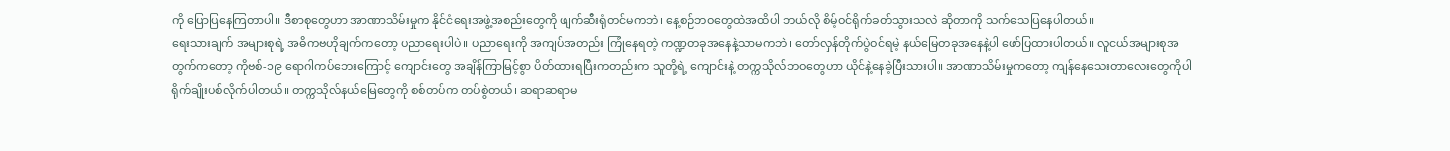ကို ပြောပြနေကြတာပါ။ ဒီစာစုတွေဟာ အာဏာသိမ်းမှုက နိုင်ငံရေးအဖွဲ့အစည်းတွေကို ဖျက်ဆီးရုံတင်မကဘဲ၊ နေ့စဉ်ဘဝတွေထဲအထိပါ ဘယ်လို စိမ့်ဝင်ရိုက်ခတ်သွားသလဲ ဆိုတာကို သက်သေပြနေပါတယ်။
ရေးသားချက် အများစုရဲ့ အဓိကဗဟိုချက်ကတော့ ပညာရေးပါပဲ။ ပညာရေးကို အကျပ်အတည်း ကြုံနေရတဲ့ ကဏ္ဍတခုအနေနဲ့သာမကဘဲ၊ တော်လှန်တိုက်ပွဲဝင်ရမဲ့ နယ်မြေတခုအနေနဲ့ပါ ဖော်ပြထားပါတယ်။ လူငယ်အများစုအတွက်ကတော့ ကိုဗစ်-၁၉ ရောဂါကပ်ဘေးကြောင့် ကျောင်းတွေ အချိန်ကြာမြင့်စွာ ပိတ်ထားရပြီးကတည်းက သူတို့ရဲ့ ကျောင်းနဲ့ တက္ကသိုလ်ဘဝတွေဟာ ယိုင်နဲ့နေခဲ့ပြီးသားပါ။ အာဏာသိမ်းမှုကတော့ ကျန်နေသေးတာလေးတွေကိုပါ ရိုက်ချိုးပစ်လိုက်ပါတယ်။ တက္ကသိုလ်နယ်မြေတွေကို စစ်တပ်က တပ်စွဲတယ်၊ ဆရာဆရာမ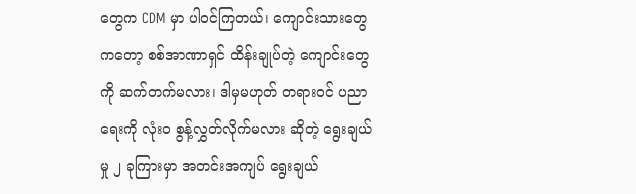တွေက CDM မှာ ပါဝင်ကြတယ်၊ ကျောင်းသားတွေကတော့ စစ်အာဏာရှင် ထိန်းချုပ်တဲ့ ကျောင်းတွေကို ဆက်တက်မလား၊ ဒါမှမဟုတ် တရားဝင် ပညာရေးကို လုံးဝ စွန့်လွှတ်လိုက်မလား ဆိုတဲ့ ရွေးချယ်မှု ၂ ခုကြားမှာ အတင်းအကျပ် ရွေးချယ်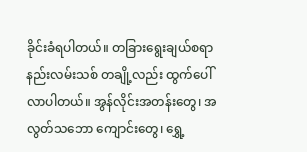ခိုင်းခံရပါတယ်။ တခြားရွေးချယ်စရာ နည်းလမ်းသစ် တချို့လည်း ထွက်ပေါ်လာပါတယ်။ အွန်လိုင်းအတန်းတွေ၊ အလွတ်သဘော ကျောင်းတွေ၊ ရွှေ့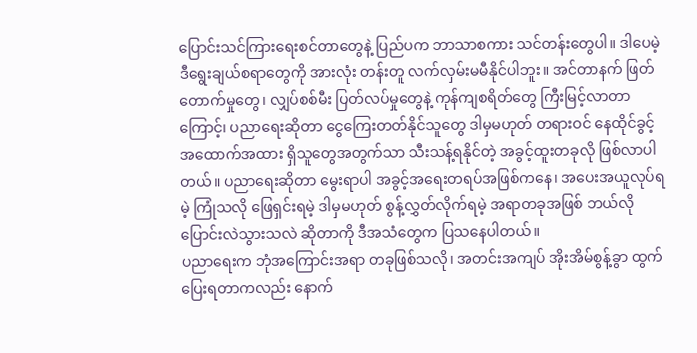ပြောင်းသင်ကြားရေးစင်တာတွေနဲ့ ပြည်ပက ဘာသာစကား သင်တန်းတွေပါ။ ဒါပေမဲ့ ဒီရွေးချယ်စရာတွေကို အားလုံး တန်းတူ လက်လှမ်းမမီနိုင်ပါဘူး။ အင်တာနက် ဖြတ်တောက်မှုတွေ၊ လျှပ်စစ်မီး ပြတ်လပ်မှုတွေနဲ့ ကုန်ကျစရိတ်တွေ ကြီးမြင့်လာတာကြောင့်၊ ပညာရေးဆိုတာ ငွေကြေးတတ်နိုင်သူတွေ ဒါမှမဟုတ် တရားဝင် နေထိုင်ခွင့် အထောက်အထား ရှိသူတွေအတွက်သာ သီးသန့်ရနိုင်တဲ့ အခွင့်ထူးတခုလို ဖြစ်လာပါတယ်။ ပညာရေးဆိုတာ မွေးရာပါ အခွင့်အရေးတရပ်အဖြစ်ကနေ၊ အပေးအယူလုပ်ရမဲ့ ကြုံသလို ဖြေရှင်းရမဲ့ ဒါမှမဟုတ် စွန့်လွှတ်လိုက်ရမဲ့ အရာတခုအဖြစ် ဘယ်လို ပြောင်းလဲသွားသလဲ ဆိုတာကို ဒီအသံတွေက ပြသနေပါတယ်။
ပညာရေးက ဘုံအကြောင်းအရာ တခုဖြစ်သလို၊ အတင်းအကျပ် အိုးအိမ်စွန့်ခွာ ထွက်ပြေးရတာကလည်း နောက်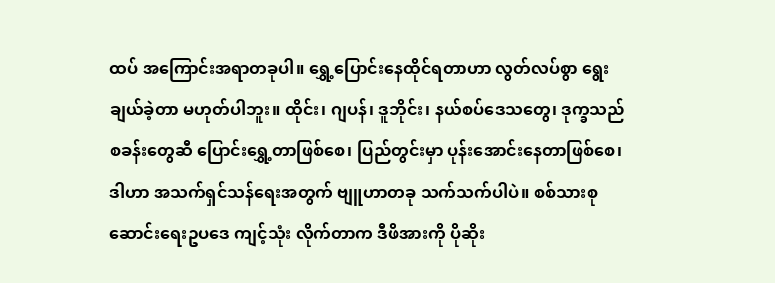ထပ် အကြောင်းအရာတခုပါ။ ရွှေ့ပြောင်းနေထိုင်ရတာဟာ လွတ်လပ်စွာ ရွေးချယ်ခဲ့တာ မဟုတ်ပါဘူး။ ထိုင်း၊ ဂျပန်၊ ဒူဘိုင်း၊ နယ်စပ်ဒေသတွေ၊ ဒုက္ခသည်စခန်းတွေဆီ ပြောင်းရွှေ့တာဖြစ်စေ၊ ပြည်တွင်းမှာ ပုန်းအောင်းနေတာဖြစ်စေ၊ ဒါဟာ အသက်ရှင်သန်ရေးအတွက် ဗျူဟာတခု သက်သက်ပါပဲ။ စစ်သားစုဆောင်းရေးဥပဒေ ကျင့်သုံး လိုက်တာက ဒီဖိအားကို ပိုဆိုး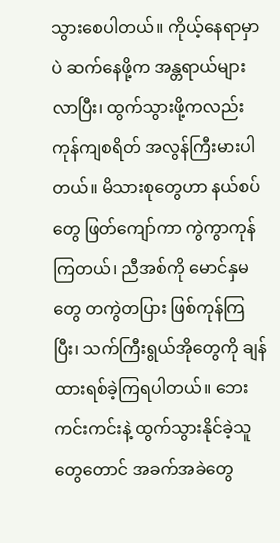သွားစေပါတယ်။ ကိုယ့်နေရာမှာပဲ ဆက်နေဖို့က အန္တရာယ်များလာပြီး၊ ထွက်သွားဖို့ကလည်း ကုန်ကျစရိတ် အလွန်ကြီးမားပါတယ်။ မိသားစုတွေဟာ နယ်စပ်တွေ ဖြတ်ကျော်ကာ ကွဲကွာကုန်ကြတယ်၊ ညီအစ်ကို မောင်နှမတွေ တကွဲတပြား ဖြစ်ကုန်ကြပြီး၊ သက်ကြီးရွယ်အိုတွေကို ချန်ထားရစ်ခဲ့ကြရပါတယ်။ ဘေးကင်းကင်းနဲ့ ထွက်သွားနိုင်ခဲ့သူတွေတောင် အခက်အခဲတွေ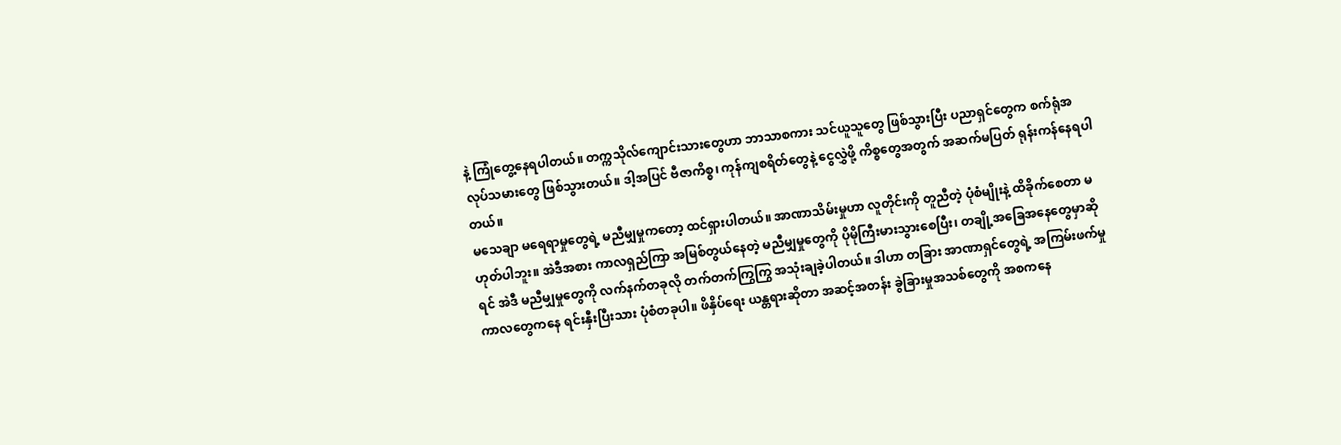နဲ့ ကြုံတွေ့နေရပါတယ်။ တက္ကသိုလ်ကျောင်းသားတွေဟာ ဘာသာစကား သင်ယူသူတွေ ဖြစ်သွားပြီး ပညာရှင်တွေက စက်ရုံအလုပ်သမားတွေ ဖြစ်သွားတယ်။ ဒါ့အပြင် ဗီဇာကိစ္စ၊ ကုန်ကျစရိတ်တွေနဲ့ ငွေလွှဲဖို့ ကိစ္စတွေအတွက် အဆက်မပြတ် ရုန်းကန်နေရပါတယ်။
မသေချာ မရေရာမှုတွေရဲ့ မညီမျှမှုကတော့ ထင်ရှားပါတယ်။ အာဏာသိမ်းမှုဟာ လူတိုင်းကို တူညီတဲ့ ပုံစံမျိုးနဲ့ ထိခိုက်စေတာ မဟုတ်ပါဘူး။ အဲဒီအစား ကာလရှည်ကြာ အမြစ်တွယ်နေတဲ့ မညီမျှမှုတွေကို ပိုမိုကြီးမားသွားစေပြီး၊ တချို့အခြေအနေတွေမှာဆိုရင် အဲဒီ မညီမျှမှုတွေကို လက်နက်တခုလို တက်တက်ကြွကြွ အသုံးချခဲ့ပါတယ်။ ဒါဟာ တခြား အာဏာရှင်တွေရဲ့ အကြမ်းဖက်မှု ကာလတွေကနေ ရင်းနှီးပြီးသား ပုံစံတခုပါ။ ဖိနှိပ်ရေး ယန္တရားဆိုတာ အဆင့်အတန်း ခွဲခြားမှုအသစ်တွေကို အစကနေ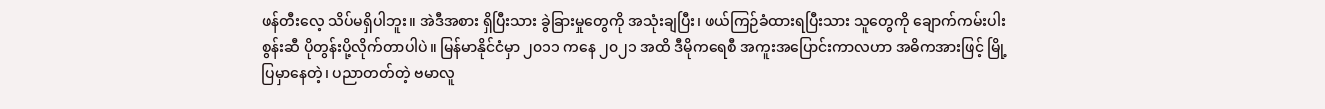ဖန်တီးလေ့ သိပ်မရှိပါဘူး။ အဲဒီအစား ရှိပြီးသား ခွဲခြားမှုတွေကို အသုံးချပြီး၊ ဖယ်ကြဉ်ခံထားရပြီးသား သူတွေကို ချောက်ကမ်းပါးစွန်းဆီ ပိုတွန်းပို့လိုက်တာပါပဲ။ မြန်မာနိုင်ငံမှာ ၂၀၁၁ ကနေ ၂၀၂၁ အထိ ဒီမိုကရေစီ အကူးအပြောင်းကာလဟာ အဓိကအားဖြင့် မြို့ပြမှာနေတဲ့၊ ပညာတတ်တဲ့ ဗမာလူ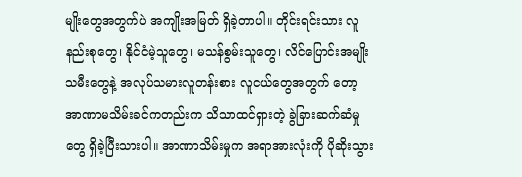မျိုးတွေအတွက်ပဲ အကျိုးအမြတ် ရှိခဲ့တာပါ။ တိုင်းရင်းသား လူနည်းစုတွေ၊ နိုင်ငံမဲ့သူတွေ၊ မသန်စွမ်းသူတွေ၊ လိင်ပြောင်းအမျိုးသမီးတွေနဲ့ အလုပ်သမားလူတန်းစား လူငယ်တွေအတွက် တော့ အာဏာမသိမ်းခင်ကတည်းက သိသာထင်ရှားတဲ့ ခွဲခြားဆက်ဆံမှုတွေ ရှိခဲ့ပြီးသားပါ။ အာဏာသိမ်းမှုက အရာအားလုံးကို ပိုဆိုးသွား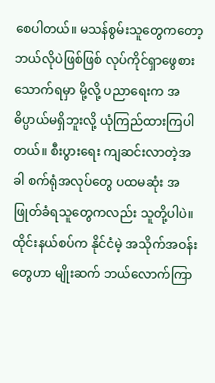စေပါတယ်။ မသန်စွမ်းသူတွေကတော့ ဘယ်လိုပဲဖြစ်ဖြစ် လုပ်ကိုင်ရှာဖွေစားသောက်ရမှာ မို့လို့ ပညာရေးက အဓိပ္ပာယ်မရှိဘူးလို့ ယုံကြည်ထားကြပါတယ်။ စီးပွားရေး ကျဆင်းလာတဲ့အခါ စက်ရုံအလုပ်တွေ ပထမဆုံး အဖြုတ်ခံရသူတွေကလည်း သူတို့ပါပဲ။ ထိုင်းနယ်စပ်က နိုင်ငံမဲ့ အသိုက်အဝန်းတွေဟာ မျိုးဆက် ဘယ်လောက်ကြာ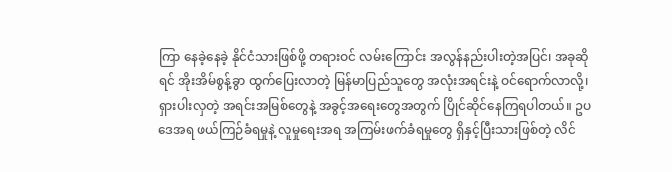ကြာ နေခဲ့နေခဲ့ နိုင်ငံသားဖြစ်ဖို့ တရားဝင် လမ်းကြောင်း အလွန်နည်းပါးတဲ့အပြင်၊ အခုဆိုရင် အိုးအိမ်စွန့်ခွာ ထွက်ပြေးလာတဲ့ မြန်မာပြည်သူတွေ အလုံးအရင်းနဲ့ ဝင်ရောက်လာလို့၊ ရှားပါးလှတဲ့ အရင်းအမြစ်တွေနဲ့ အခွင့်အရေးတွေအတွက် ပြိုင်ဆိုင်နေကြရပါတယ်။ ဥပဒေအရ ဖယ်ကြဉ်ခံရမှုနဲ့ လူမှုရေးအရ အကြမ်းဖက်ခံရမှုတွေ ရှိနှင့်ပြီးသားဖြစ်တဲ့ လိင်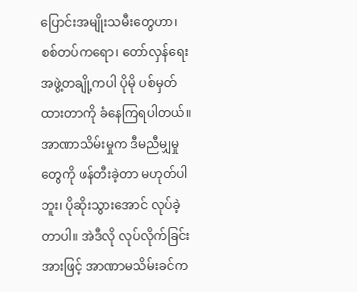ပြောင်းအမျိုးသမီးတွေဟာ၊ စစ်တပ်ကရော၊ တော်လှန်ရေးအဖွဲ့တချို့ကပါ ပိုမို ပစ်မှတ်ထားတာကို ခံနေကြရပါတယ်။ အာဏာသိမ်းမှုက ဒီမညီမျှမှုတွေကို ဖန်တီးခဲ့တာ မဟုတ်ပါဘူး၊ ပိုဆိုးသွားအောင် လုပ်ခဲ့တာပါ။ အဲဒီလို လုပ်လိုက်ခြင်းအားဖြင့် အာဏာမသိမ်းခင်က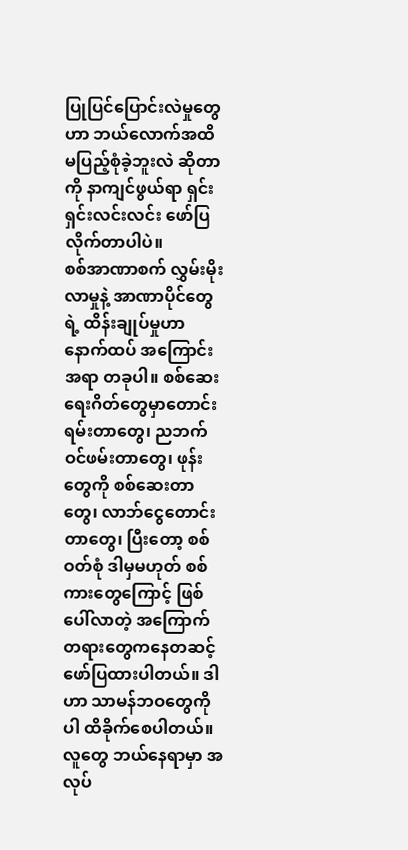ပြုပြင်ပြောင်းလဲမှုတွေဟာ ဘယ်လောက်အထိ မပြည့်စုံခဲ့ဘူးလဲ ဆိုတာကို နာကျင်ဖွယ်ရာ ရှင်းရှင်းလင်းလင်း ဖော်ပြလိုက်တာပါပဲ။
စစ်အာဏာစက် လွှမ်းမိုးလာမှုနဲ့ အာဏာပိုင်တွေရဲ့ ထိန်းချုပ်မှုဟာ နောက်ထပ် အကြောင်းအရာ တခုပါ။ စစ်ဆေးရေးဂိတ်တွေမှာတောင်းရမ်းတာတွေ၊ ညဘက် ဝင်ဖမ်းတာတွေ၊ ဖုန်းတွေကို စစ်ဆေးတာတွေ၊ လာဘ်ငွေတောင်းတာတွေ၊ ပြီးတော့ စစ်ဝတ်စုံ ဒါမှမဟုတ် စစ်ကားတွေကြောင့် ဖြစ်ပေါ်လာတဲ့ အကြောက်တရားတွေကနေတဆင့် ဖော်ပြထားပါတယ်။ ဒါဟာ သာမန်ဘဝတွေကိုပါ ထိခိုက်စေပါတယ်။ လူတွေ ဘယ်နေရာမှာ အလုပ်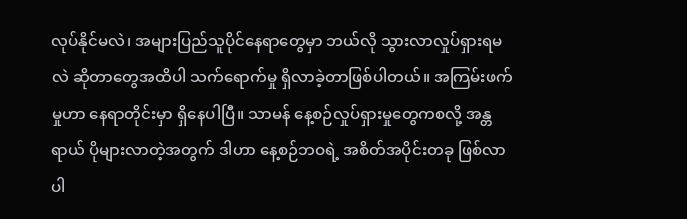လုပ်နိုင်မလဲ၊ အများပြည်သူပိုင်နေရာတွေမှာ ဘယ်လို သွားလာလှုပ်ရှားရမလဲ ဆိုတာတွေအထိပါ သက်ရောက်မှု ရှိလာခဲ့တာဖြစ်ပါတယ်။ အကြမ်းဖက်မှုဟာ နေရာတိုင်းမှာ ရှိနေပါပြီ။ သာမန် နေ့စဉ်လှုပ်ရှားမှုတွေကစလို့ အန္တရာယ် ပိုများလာတဲ့အတွက် ဒါဟာ နေ့စဉ်ဘဝရဲ့ အစိတ်အပိုင်းတခု ဖြစ်လာပါ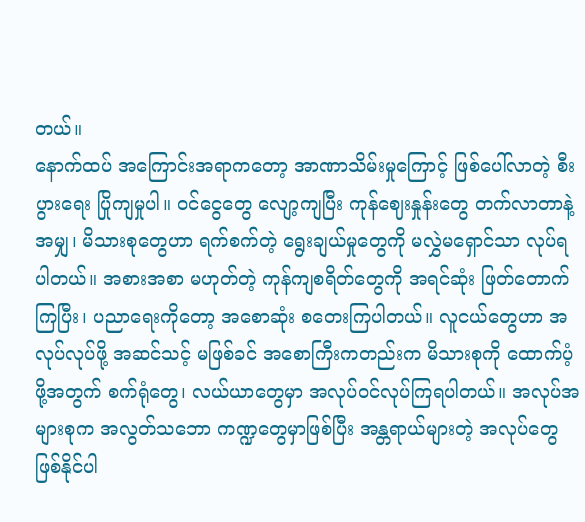တယ်။
နောက်ထပ် အကြောင်းအရာကတော့ အာဏာသိမ်းမှုကြောင့် ဖြစ်ပေါ်လာတဲ့ စီးပွားရေး ပြိုကျမှုပါ။ ဝင်ငွေတွေ လျော့ကျပြီး ကုန်ဈေးနှုန်းတွေ တက်လာတာနဲ့အမျှ၊ မိသားစုတွေဟာ ရက်စက်တဲ့ ရွေးချယ်မှုတွေကို မလွှဲမရှောင်သာ လုပ်ရပါတယ်။ အစားအစာ မဟုတ်တဲ့ ကုန်ကျစရိတ်တွေကို အရင်ဆုံး ဖြတ်တောက်ကြပြီး၊ ပညာရေးကိုတော့ အစောဆုံး စတေးကြပါတယ်။ လူငယ်တွေဟာ အလုပ်လုပ်ဖို့ အဆင်သင့် မဖြစ်ခင် အစောကြီးကတည်းက မိသားစုကို ထောက်ပံ့ဖို့အတွက် စက်ရုံတွေ၊ လယ်ယာတွေမှာ အလုပ်ဝင်လုပ်ကြရပါတယ်။ အလုပ်အများစုက အလွတ်သဘော ကဏ္ဍတွေမှာဖြစ်ပြီး အန္တရာယ်များတဲ့ အလုပ်တွေ ဖြစ်နိုင်ပါ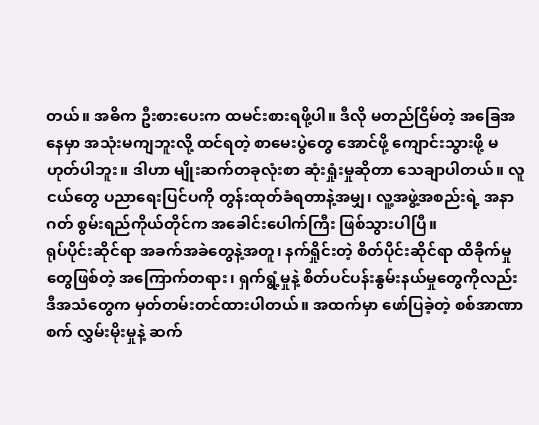တယ်။ အဓိက ဦးစားပေးက ထမင်းစားရဖို့ပါ။ ဒီလို မတည်ငြိမ်တဲ့ အခြေအနေမှာ အသုံးမကျဘူးလို့ ထင်ရတဲ့ စာမေးပွဲတွေ အောင်ဖို့ ကျောင်းသွားဖို့ မဟုတ်ပါဘူး။ ဒါဟာ မျိုးဆက်တခုလုံးစာ ဆုံးရှုံးမှုဆိုတာ သေချာပါတယ်။ လူငယ်တွေ ပညာရေးပြင်ပကို တွန်းထုတ်ခံရတာနဲ့အမျှ၊ လူ့အဖွဲ့အစည်းရဲ့ အနာဂတ် စွမ်းရည်ကိုယ်တိုင်က အခေါင်းပေါက်ကြီး ဖြစ်သွားပါပြီ။
ရုပ်ပိုင်းဆိုင်ရာ အခက်အခဲတွေနဲ့အတူ၊ နက်ရှိုင်းတဲ့ စိတ်ပိုင်းဆိုင်ရာ ထိခိုက်မှုတွေဖြစ်တဲ့ အကြောက်တရား၊ ရှက်ရွံ့မှုနဲ့ စိတ်ပင်ပန်းနွမ်းနယ်မှုတွေကိုလည်း ဒီအသံတွေက မှတ်တမ်းတင်ထားပါတယ်။ အထက်မှာ ဖော်ပြခဲ့တဲ့ စစ်အာဏာစက် လွှမ်းမိုးမှုနဲ့ ဆက်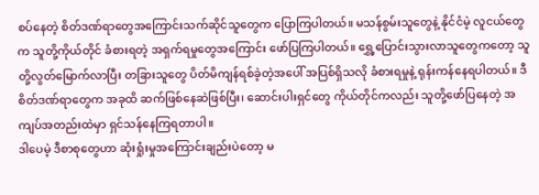စပ်နေတဲ့ စိတ်ဒဏ်ရာတွေအကြောင်းသက်ဆိုင်သူတွေက ပြောကြပါတယ်။ မသန်စွမ်းသူတွေနဲ့ နိုင်ငံမဲ့ လူငယ်တွေက သူတို့ကိုယ်တိုင် ခံစားရတဲ့ အရှက်ရမှုတွေအကြောင်း ဖော်ပြကြပါတယ်။ ရွှေ့ပြောင်းသွားလာသူတွေကတော့ သူတို့လွတ်မြောက်လာပြီး တခြားသူတွေ ပိတ်မိကျန်ရစ်ခဲ့တဲ့အပေါ် အပြစ်ရှိသလို ခံစားရမှုနဲ့ ရုန်းကန်နေရပါတယ်။ ဒီစိတ်ဒဏ်ရာတွေက အခုထိ ဆက်ဖြစ်နေဆဲဖြစ်ပြီး၊ ဆောင်းပါးရှင်တွေ ကိုယ်တိုင်ကလည်း သူတို့ဖော်ပြနေတဲ့ အကျပ်အတည်းထဲမှာ ရှင်သန်နေကြရတာပါ။
ဒါပေမဲ့ ဒီစာစုတွေဟာ ဆုံးရှုံးမှုအကြောင်းချည်းပဲတော့ မ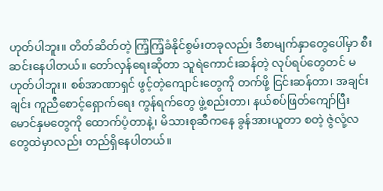ဟုတ်ပါဘူး။ တိတ်ဆိတ်တဲ့ ကြံ့ကြံ့ခံနိုင်စွမ်းတခုလည်း ဒီစာမျက်နှာတွေပေါ်မှာ စီးဆင်းနေပါတယ်။ တော်လှန်ရေးဆိုတာ သူရဲကောင်းဆန်တဲ့ လုပ်ရပ်တွေတင် မဟုတ်ပါဘူး။ စစ်အာဏာရှင် ဖွင့်တဲ့ကျောင်းတွေကို တက်ဖို့ ငြင်းဆန်တာ၊ အချင်းချင်း ကူညီစောင့်ရှောက်ရေး ကွန်ရက်တွေ ဖွဲ့စည်းတာ၊ နယ်စပ်ဖြတ်ကျော်ပြီး မောင်နှမတွေကို ထောက်ပံ့တာနဲ့၊ မိသားစုဆီကနေ ခွန်အားယူတာ စတဲ့ ဇွဲလုံ့လတွေထဲမှာလည်း တည်ရှိနေပါတယ်။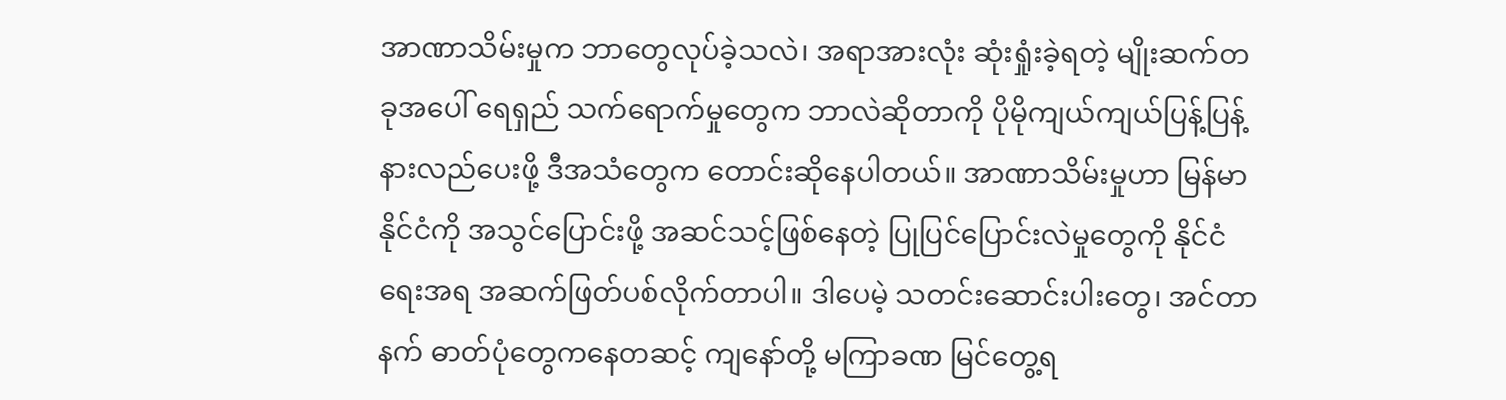အာဏာသိမ်းမှုက ဘာတွေလုပ်ခဲ့သလဲ၊ အရာအားလုံး ဆုံးရှုံးခဲ့ရတဲ့ မျိုးဆက်တခုအပေါ် ရေရှည် သက်ရောက်မှုတွေက ဘာလဲဆိုတာကို ပိုမိုကျယ်ကျယ်ပြန့်ပြန့် နားလည်ပေးဖို့ ဒီအသံတွေက တောင်းဆိုနေပါတယ်။ အာဏာသိမ်းမှုဟာ မြန်မာနိုင်ငံကို အသွင်ပြောင်းဖို့ အဆင်သင့်ဖြစ်နေတဲ့ ပြုပြင်ပြောင်းလဲမှုတွေကို နိုင်ငံရေးအရ အဆက်ဖြတ်ပစ်လိုက်တာပါ။ ဒါပေမဲ့ သတင်းဆောင်းပါးတွေ၊ အင်တာနက် ဓာတ်ပုံတွေကနေတဆင့် ကျနော်တို့ မကြာခဏ မြင်တွေ့ရ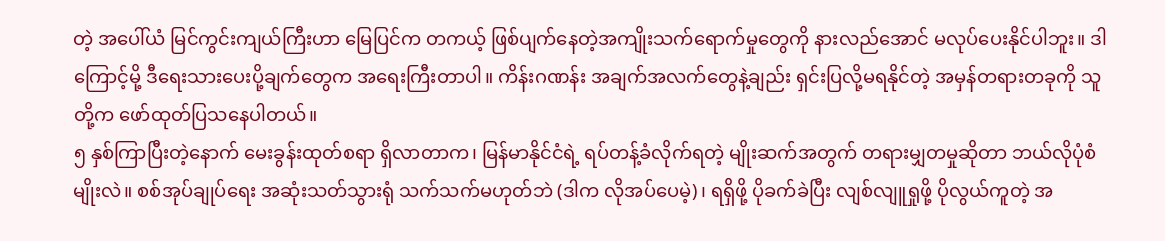တဲ့ အပေါ်ယံ မြင်ကွင်းကျယ်ကြီးဟာ မြေပြင်က တကယ့် ဖြစ်ပျက်နေတဲ့အကျိုးသက်ရောက်မှုတွေကို နားလည်အောင် မလုပ်ပေးနိုင်ပါဘူး။ ဒါကြောင့်မို့ ဒီရေးသားပေးပို့ချက်တွေက အရေးကြီးတာပါ။ ကိန်းဂဏန်း အချက်အလက်တွေနဲ့ချည်း ရှင်းပြလို့မရနိုင်တဲ့ အမှန်တရားတခုကို သူတို့က ဖော်ထုတ်ပြသနေပါတယ်။
၅ နှစ်ကြာပြီးတဲ့နောက် မေးခွန်းထုတ်စရာ ရှိလာတာက၊ မြန်မာနိုင်ငံရဲ့ ရပ်တန့်ခံလိုက်ရတဲ့ မျိုးဆက်အတွက် တရားမျှတမှုဆိုတာ ဘယ်လိုပုံစံမျိုးလဲ။ စစ်အုပ်ချုပ်ရေး အဆုံးသတ်သွားရုံ သက်သက်မဟုတ်ဘဲ (ဒါက လိုအပ်ပေမဲ့)၊ ရရှိဖို့ ပိုခက်ခဲပြီး လျစ်လျူရှုဖို့ ပိုလွယ်ကူတဲ့ အ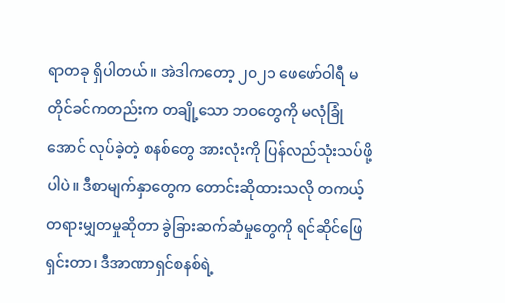ရာတခု ရှိပါတယ်။ အဲဒါကတော့ ၂၀၂၁ ဖေဖော်ဝါရီ မတိုင်ခင်ကတည်းက တချို့သော ဘဝတွေကို မလုံခြုံအောင် လုပ်ခဲ့တဲ့ စနစ်တွေ အားလုံးကို ပြန်လည်သုံးသပ်ဖို့ပါပဲ။ ဒီစာမျက်နှာတွေက တောင်းဆိုထားသလို တကယ့် တရားမျှတမှုဆိုတာ ခွဲခြားဆက်ဆံမှုတွေကို ရင်ဆိုင်ဖြေရှင်းတာ၊ ဒီအာဏာရှင်စနစ်ရဲ့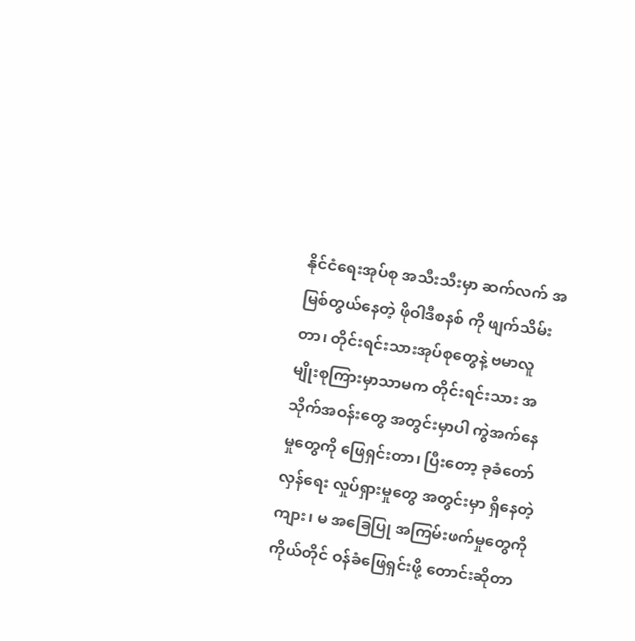နိုင်ငံရေးအုပ်စု အသီးသီးမှာ ဆက်လက် အမြစ်တွယ်နေတဲ့ ဖိုဝါဒီစနစ် ကို ဖျက်သိမ်းတာ၊ တိုင်းရင်းသားအုပ်စုတွေနဲ့ ဗမာလူမျိုးစုကြားမှာသာမက တိုင်းရင်းသား အသိုက်အဝန်းတွေ အတွင်းမှာပါ ကွဲအက်နေမှုတွေကို ဖြေရှင်းတာ၊ ပြီးတော့ ခုခံတော်လှန်ရေး လှုပ်ရှားမှုတွေ အတွင်းမှာ ရှိနေတဲ့ ကျား၊ မ အခြေပြု အကြမ်းဖက်မှုတွေကို ကိုယ်တိုင် ဝန်ခံဖြေရှင်းဖို့ တောင်းဆိုတာ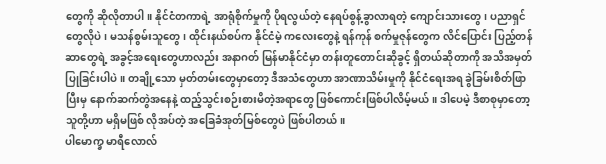တွေကို ဆိုလိုတာပါ။ နိုင်ငံတကာရဲ့ အာရုံစိုက်မှုကို ပိုရလွယ်တဲ့ နေရပ်စွန့်ခွာလာရတဲ့ ကျောင်းသားတွေ၊ ပညာရှင်တွေလိုပဲ၊ မသန်စွမ်းသူတွေ၊ ထိုင်းနယ်စပ်က နိုင်ငံမဲ့ ကလေးတွေနဲ့ ရန်ကုန် စက်မှုဇုန်တွေက လိင်ပြောင်း ပြည့်တန်ဆာတွေရဲ့ အခွင့်အရေးတွေဟာလည်း အနာဂတ် မြန်မာနိုင်ငံမှာ တန်းတူတောင်းဆိုခွင့် ရှိတယ်ဆိုတာကို အသိအမှတ်ပြုခြင်းပါပဲ။ တချို့သော မှတ်တမ်းတွေမှာတော့ ဒီအသံတွေဟာ အာဏာသိမ်းမှုကို နိုင်ငံရေးအရ ခွဲခြမ်းစိတ်ဖြာပြီးမှ နောက်ဆက်တွဲအနေနဲ့ ထည့်သွင်းစဉ်းစားမိတဲ့အရာတွေ ဖြစ်ကောင်းဖြစ်ပါလိမ့်မယ်။ ဒါပေမဲ့ ဒီစာစုမှာတော့ သူတို့ဟာ မရှိမဖြစ် လိုအပ်တဲ့ အခြေခံအုတ်မြစ်တွေပဲ ဖြစ်ပါတယ်။
ပါမောက္ခ မာရီလောလ်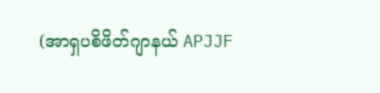(အာရှပစိဖိတ်ဂျာနယ် APJJF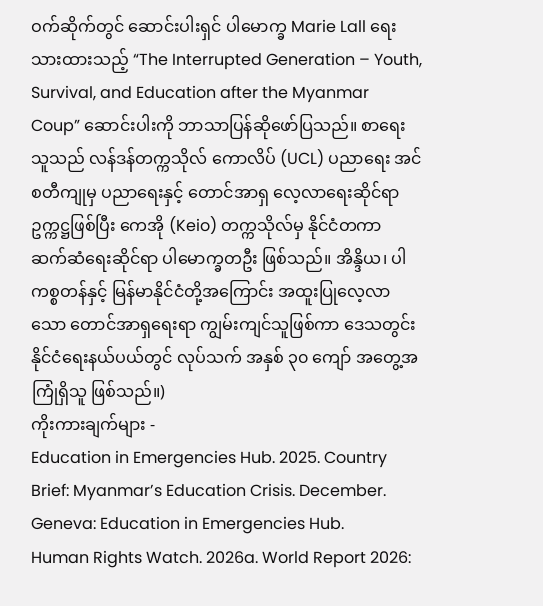ဝက်ဆိုက်တွင် ဆောင်းပါးရှင် ပါမောက္ခ Marie Lall ရေးသားထားသည့် “The Interrupted Generation – Youth, Survival, and Education after the Myanmar Coup” ဆောင်းပါးကို ဘာသာပြန်ဆိုဖော်ပြသည်။ စာရေးသူသည် လန်ဒန်တက္ကသိုလ် ကောလိပ် (UCL) ပညာရေး အင်စတီကျုမှ ပညာရေးနှင့် တောင်အာရှ လေ့လာရေးဆိုင်ရာ ဥက္ကဋ္ဌဖြစ်ပြီး ကေအို (Keio) တက္ကသိုလ်မှ နိုင်ငံတကာ ဆက်ဆံရေးဆိုင်ရာ ပါမောက္ခတဦး ဖြစ်သည်။ အိန္ဒိယ၊ ပါကစ္စတန်နှင့် မြန်မာနိုင်ငံတို့အကြောင်း အထူးပြုလေ့လာသော တောင်အာရှရေးရာ ကျွမ်းကျင်သူဖြစ်ကာ ဒေသတွင်း နိုင်ငံရေးနယ်ပယ်တွင် လုပ်သက် အနှစ် ၃၀ ကျော် အတွေ့အကြုံရှိသူ ဖြစ်သည်။)
ကိုးကားချက်များ -
Education in Emergencies Hub. 2025. Country Brief: Myanmar’s Education Crisis. December. Geneva: Education in Emergencies Hub.
Human Rights Watch. 2026a. World Report 2026: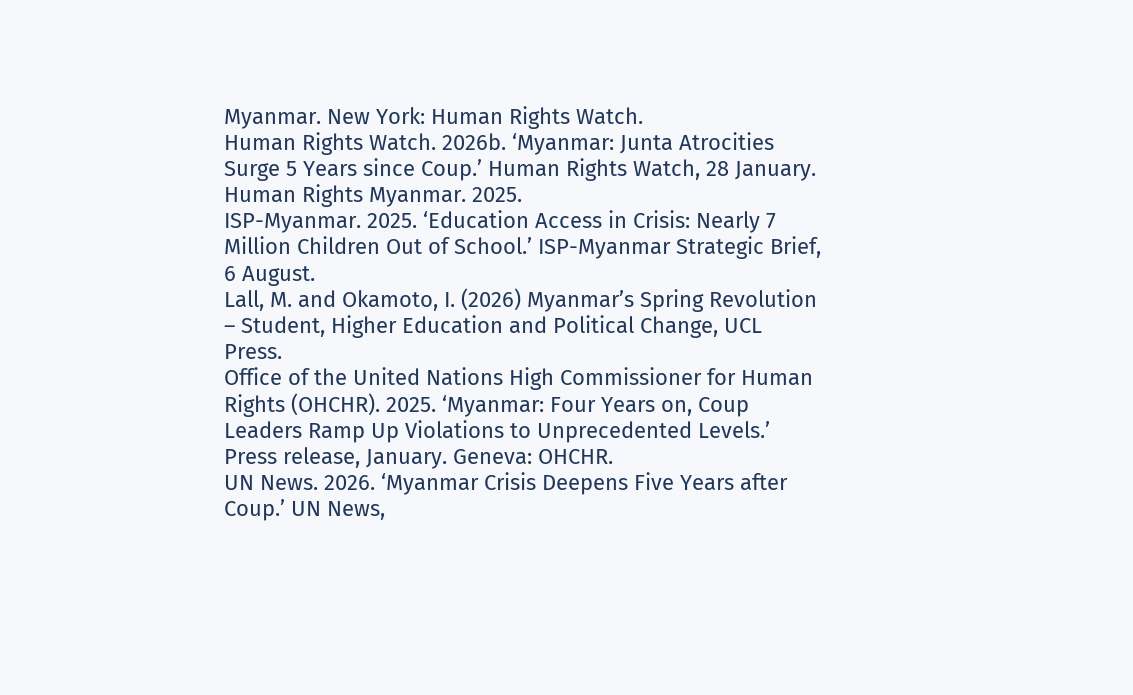Myanmar. New York: Human Rights Watch.
Human Rights Watch. 2026b. ‘Myanmar: Junta Atrocities Surge 5 Years since Coup.’ Human Rights Watch, 28 January.
Human Rights Myanmar. 2025.
ISP-Myanmar. 2025. ‘Education Access in Crisis: Nearly 7 Million Children Out of School.’ ISP-Myanmar Strategic Brief, 6 August.
Lall, M. and Okamoto, I. (2026) Myanmar’s Spring Revolution – Student, Higher Education and Political Change, UCL Press.
Office of the United Nations High Commissioner for Human Rights (OHCHR). 2025. ‘Myanmar: Four Years on, Coup Leaders Ramp Up Violations to Unprecedented Levels.’ Press release, January. Geneva: OHCHR.
UN News. 2026. ‘Myanmar Crisis Deepens Five Years after Coup.’ UN News,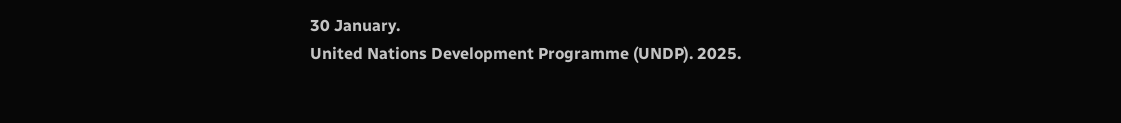30 January.
United Nations Development Programme (UNDP). 2025.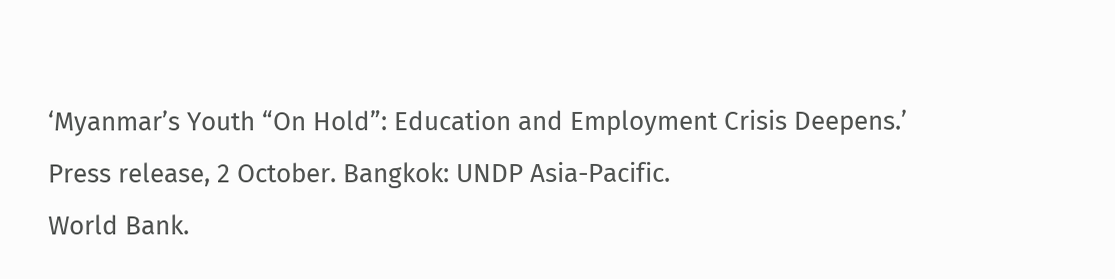‘Myanmar’s Youth “On Hold”: Education and Employment Crisis Deepens.’ Press release, 2 October. Bangkok: UNDP Asia-Pacific.
World Bank.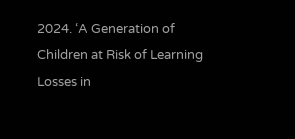2024. ‘A Generation of Children at Risk of Learning Losses in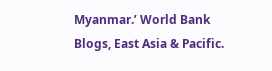Myanmar.’ World Bank Blogs, East Asia & Pacific.